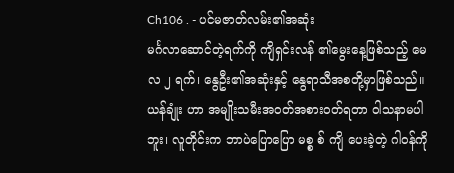Ch106 . - ပင်မဇာတ်လမ်း၏အဆုံး
မင်္ဂလာဆောင်တဲ့ရက်ကို ကျိရှင်းလန် ၏မွေးနေ့ဖြစ်သည့် မေလ ၂ ရက်၊ နွေဦး၏အဆုံးနှင့် နွေရာသီအစတို့မှာဖြစ်သည်။
ယန်ချုံး ဟာ အမျိုးသမီးအဝတ်အစားဝတ်ရတာ ဝါသနာမပါဘူး၊ လူတိုင်းက ဘာပဲပြောပြော မစ္စ စ် ကျိ ပေးခဲ့တဲ့ ဂါဝန်ကို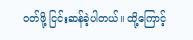ဝတ်ဖို့ ငြင်းဆန်ခဲ့ပါတယ်။ ထို့ကြောင့်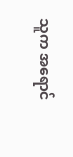သူက အရောင်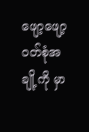ဖျော့ဖျော့ဝတ်စုံအချို့ကို မှာ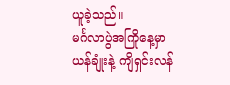ယူခဲ့သည်။
မင်္ဂလာပွဲအကြိုနေ့မှာ ယန်ချုံးနဲ့ ကျိရှင်းလန်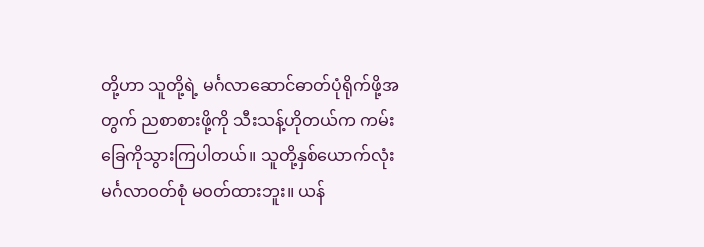တို့ဟာ သူတို့ရဲ့ မင်္ဂလာဆောင်ဓာတ်ပုံရိုက်ဖို့အတွက် ညစာစားဖို့ကို သီးသန့်ဟိုတယ်က ကမ်းခြေကိုသွားကြပါတယ်။ သူတို့နှစ်ယောက်လုံး မင်္ဂလာဝတ်စုံ မဝတ်ထားဘူး။ ယန်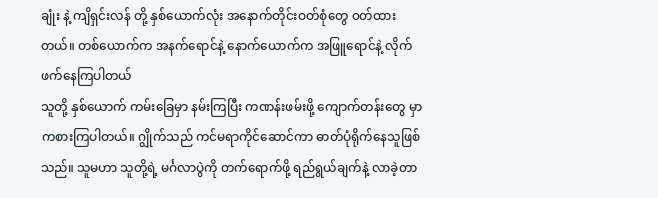ချုံး နဲ့ ကျိရှင်းလန် တို့ နှစ်ယောက်လုံး အနောက်တိုင်းဝတ်စုံတွေ ၀တ်ထားတယ်။ တစ်ယောက်က အနက်ရောင်နဲ့ နောက်ယောက်က အဖြူရောင်နဲ့ လိုက်ဖက်နေကြပါတယ်
သူတို့ နှစ်ယောက် ကမ်းခြေမှာ နမ်းကြပြီး ကဏန်းဖမ်းဖို့ ကျောက်တန်းတွေ မှာ ကစားကြပါတယ်။ ဂျွိုက်သည် ကင်မရာကိုင်ဆောင်ကာ ဓာတ်ပုံရိုက်နေသူဖြစ်သည်။ သူမဟာ သူတို့ရဲ့ မင်္ဂလာပွဲကို တက်ရောက်ဖို့ ရည်ရွယ်ချက်နဲ့ လာခဲ့တာ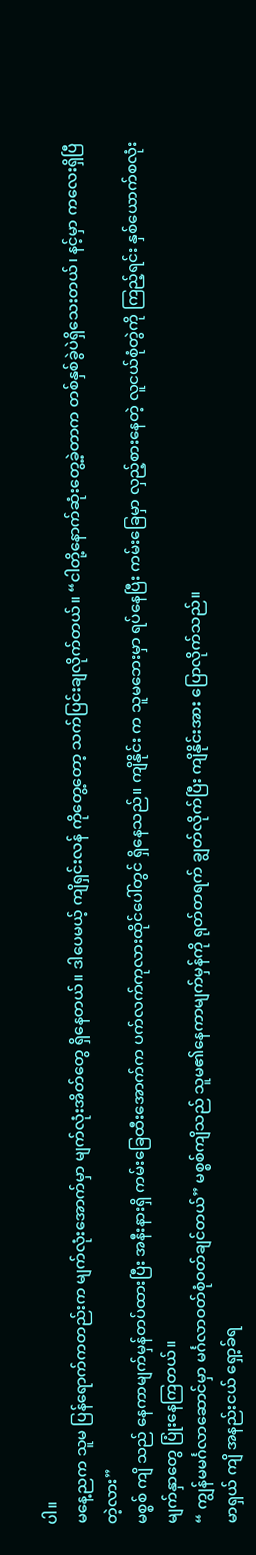ပါ။
မနေ့ညက သူမ ပြန်ရောက်ကတည်းက မျက်လုံးအောက်မှာ မျက်လုံးအိတ်တွေ ရှိနေတယ်။ ဒါပေမယ့် ကျိရှင်းလန် ကိုတွေ့တော့ သက်ပြင်းချလိုက်တယ်။ “ငါတို့နောက်ဆုံးတွေ့ခဲ့တာက တစ်နှစ်ခွဲပဲရှိသေးတယ်၊ နင့်မှာ ကလေးရှိပြီတဲ့လား”
မစ္စစ် ကျိ သည် နေကာမျက်မှန်တပ်ထားပြီး အနီးနားရှိ ကမ်းခြေထီးအောက်က ပက်လက်ကုလားထိုင်ပေါ်တွင် ရှိနေသည်။ ကျိနိုင်း က သူမဘေးမှာ ရပ်နေပြီး ကမ်းခြေမှာ လှည့်စားနေတဲ့ လူငယ်စုံတွဲကို ကြည့်ရင်း နှစ်ယောက်စလုံး မျက်နှာတွေ ပြုံးနေကြတယ်။
“ ကျွန်မမင်္ဂလာဆောင်မှာ မင်္ဂလာဝတ်စုံဝတ်ချင်တယ်” မစ္စစ်ကျိသည် သူမ၏နေကာမျက်မှန်ကို ရုတ်တရက် ချွတ်လိုက်ပြီး ကျိနိုင်းအား ပြောလိုက်သည်။
မာရှယ် ကျိ အနည်းငယ် ရှော့ခ်ရ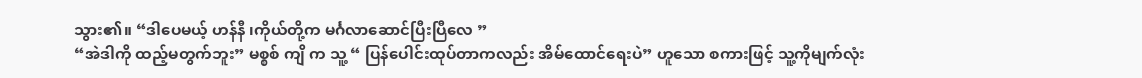သွား၏။ “ဒါပေမယ့် ဟန်နီ ၊ကိုယ်တို့က မင်္ဂလာဆောင်ပြီးပြီလေ ”
“အဲဒါကို ထည့်မတွက်ဘူး” မစ္စစ် ကျိ က သူ့ “ ပြန်ပေါင်းထုပ်တာကလည်း အိမ်ထောင်ရေးပဲ” ဟူသော စကားဖြင့် သူ့ကိုမျက်လုံး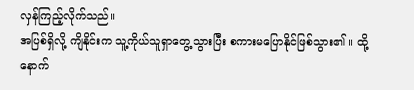လှန်ကြည့်လိုက်သည်။
အပြစ်ရှိလို့ ကျိနိုင်းက သူ့ကိုယ်သူရှာတွေ့သွားပြီး စကားမပြောနိုင်ဖြစ်သွား၏ ။ ထို့နောက်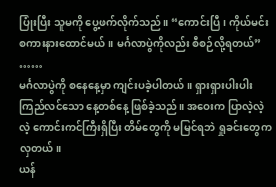ပြုံးပြီး သူမကို ပွေ့ဖက်လိုက်သည်။ “ကောင်းပြီ၊ ကိုယ်မင်းစကားနားထောင်မယ်။ မင်္ဂလာပွဲကိုလည်း စီစဉ်လို့ရတယ်”
……
မင်္ဂလာပွဲကို စနေနေ့မှာ ကျင်းပခဲ့ပါတယ်။ ရှားရှားပါးပါး ကြည်လင်သော နေ့တစ်နေ့ ဖြစ်ခဲ့သည်။ အဝေးက ပြာလဲ့လဲ့လဲ့ ကောင်းကင်ကြီးရှိပြီး တိမ်တွေကို မမြင်ရဘဲ ရှုခင်းတွေက လှတယ်။
ယန်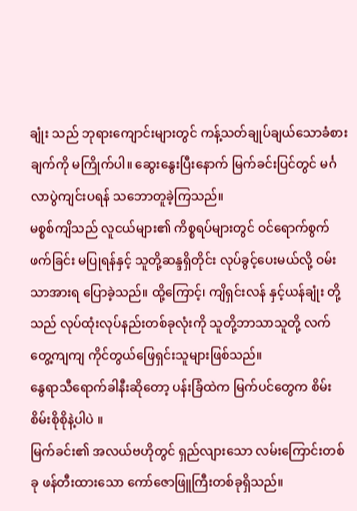ချုံး သည် ဘုရားကျောင်းများတွင် ကန့်သတ်ချုပ်ချယ်သောခံစားချက်ကို မကြိုက်ပါ။ ဆွေးနွေးပြီးနောက် မြက်ခင်းပြင်တွင် မင်္ဂလာပွဲကျင်းပရန် သဘောတူခဲ့ကြသည်။
မစ္စစ်ကျိသည် လူငယ်များ၏ ကိစ္စရပ်များတွင် ဝင်ရောက်စွက်ဖက်ခြင်း မပြုရန်နှင့် သူတို့ဆန္ဒရှိတိုင်း လုပ်ခွင့်ပေးမယ်လို့ ဝမ်းသာအားရ ပြောခဲ့သည်။ ထို့ကြောင့်၊ ကျိရှင်းလန် နှင့်ယန်ချုံး တို့သည် လုပ်ထုံးလုပ်နည်းတစ်ခုလုံးကို သူတို့ဘာသာသူတို့ လက်တွေ့ကျကျ ကိုင်တွယ်ဖြေရှင်းသူများဖြစ်သည်။
နွေရာသီရောက်ခါနီးဆိုတော့ ပန်းခြံထဲက မြက်ပင်တွေက စိမ်းစိမ်းစိုစိုနဲ့ပါပဲ ။
မြက်ခင်း၏ အလယ်ဗဟိုတွင် ရှည်လျားသော လမ်းကြောင်းတစ်ခု ဖန်တီးထားသော ကော်ဇောဖြူကြီးတစ်ခုရှိသည်။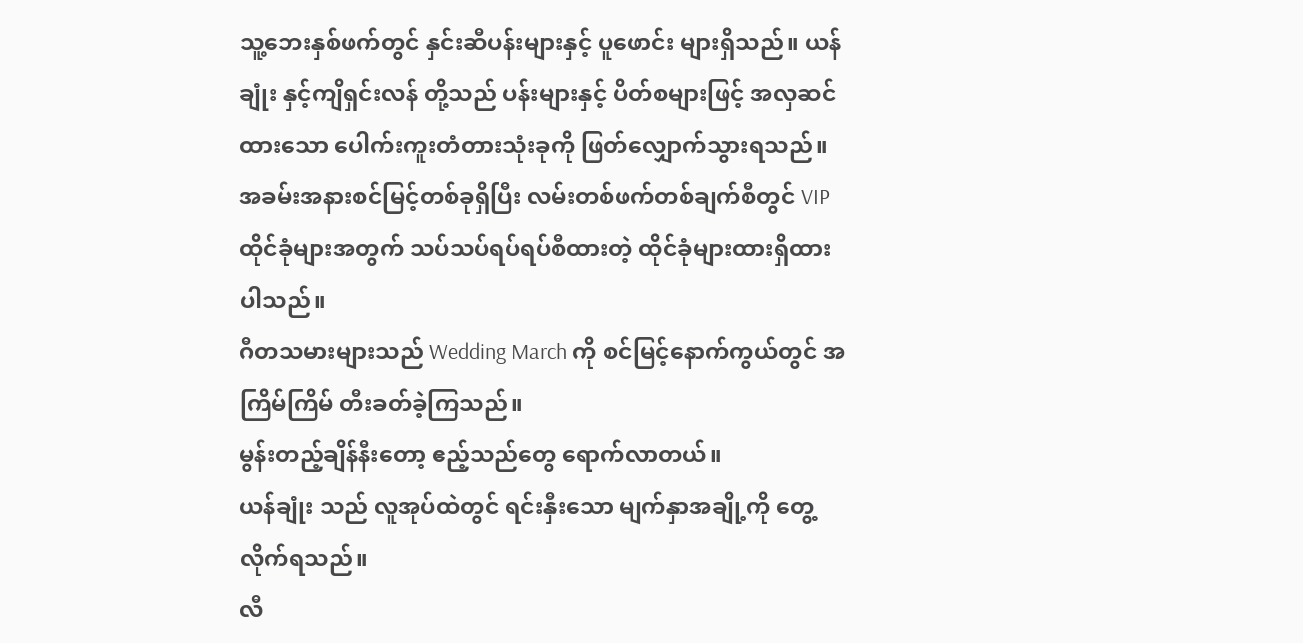သူ့ဘေးနှစ်ဖက်တွင် နှင်းဆီပန်းများနှင့် ပူဖောင်း များရှိသည်။ ယန်ချုံး နှင့်ကျိရှင်းလန် တို့သည် ပန်းများနှင့် ပိတ်စများဖြင့် အလှဆင်ထားသော ပေါက်းကူးတံတားသုံးခုကို ဖြတ်လျှောက်သွားရသည်။ အခမ်းအနားစင်မြင့်တစ်ခုရှိပြီး လမ်းတစ်ဖက်တစ်ချက်စီတွင် VIP ထိုင်ခုံများအတွက် သပ်သပ်ရပ်ရပ်စီထားတဲ့ ထိုင်ခုံများထားရှိထားပါသည်။
ဂီတသမားများသည် Wedding March ကို စင်မြင့်နောက်ကွယ်တွင် အကြိမ်ကြိမ် တီးခတ်ခဲ့ကြသည်။
မွန်းတည့်ချိန်နီးတော့ ဧည့်သည်တွေ ရောက်လာတယ်။
ယန်ချုံး သည် လူအုပ်ထဲတွင် ရင်းနှီးသော မျက်နှာအချို့ကို တွေ့လိုက်ရသည်။
လီ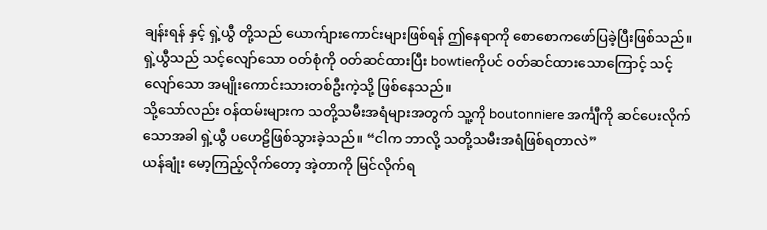ချန်းရန် နှင့် ရှဲ့ယွီ တို့သည် ယောက်ျားကောင်းများဖြစ်ရန် ဤနေရာကို စောစောကဖော်ပြခဲ့ပြီးဖြစ်သည်။ ရှဲ့ယွီသည် သင့်လျော်သော ဝတ်စုံကို ၀တ်ဆင်ထားပြီး bowtieကိုပင် ၀တ်ဆင်ထားသောကြောင့် သင့်လျော်သော အမျိုးကောင်းသားတစ်ဦးကဲ့သို့ ဖြစ်နေသည်။
သို့သော်လည်း ဝန်ထမ်းများက သတို့သမီးအရံများအတွက် သူ့ကို boutonniere အင်္ကျီကို ဆင်ပေးလိုက်သောအခါ ရှဲ့ယွီ ပဟေဠိဖြစ်သွားခဲ့သည်။ “ငါက ဘာလို့ သတို့သမီးအရံဖြစ်ရတာလဲ”
ယန်ချုံး မော့ကြည့်လိုက်တော့ အဲ့တာကို မြင်လိုက်ရ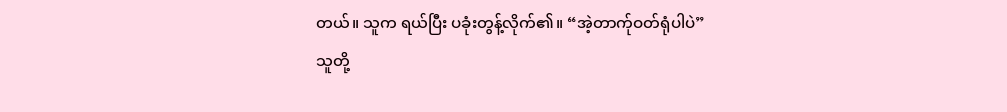တယ်။ သူက ရယ်ပြီး ပခုံးတွန့်လိုက်၏။ “အဲ့တာက်ုဝတ်ရုံပါပဲ”
သူတို့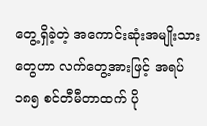တွေ့ရှိခဲ့တဲ့ အကောင်းဆုံးအမျိုးသားတွေဟာ လက်တွေ့အားဖြင့် အရပ် ၁၈၅ စင်တီမီတာထက် ပို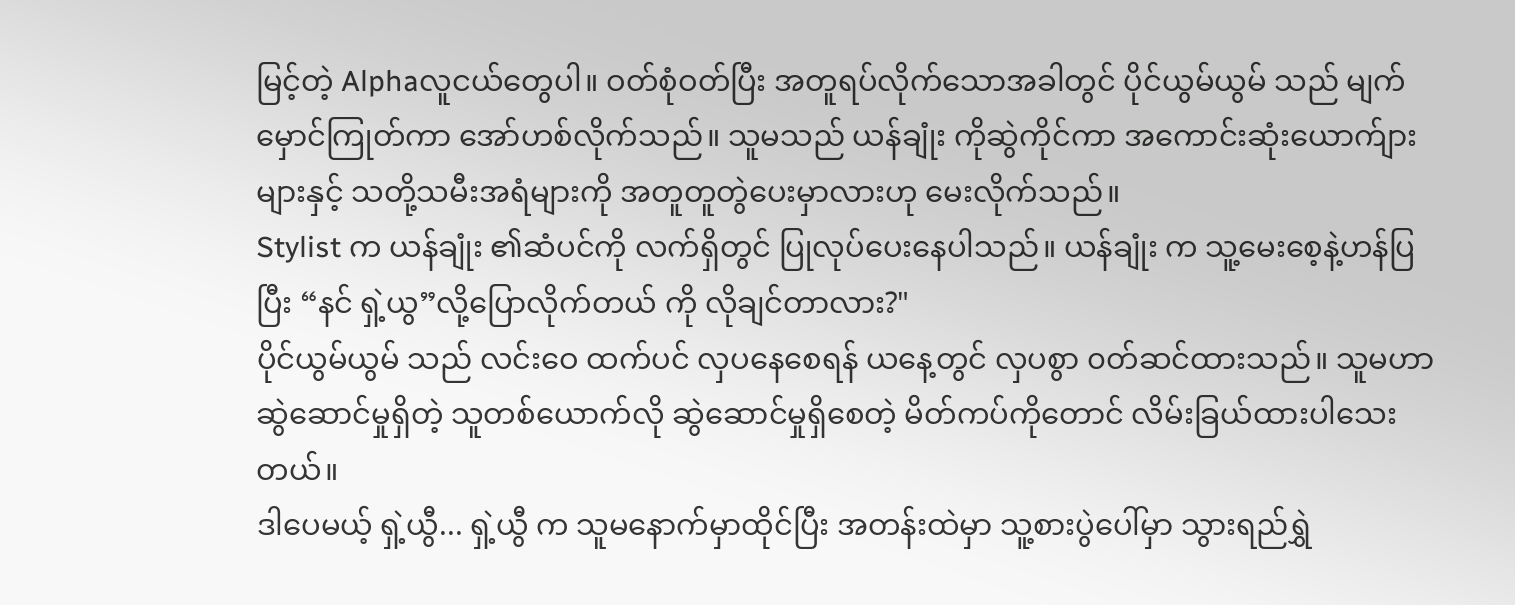မြင့်တဲ့ Alphaလူငယ်တွေပါ။ ဝတ်စုံဝတ်ပြီး အတူရပ်လိုက်သောအခါတွင် ပိုင်ယွမ်ယွမ် သည် မျက်မှောင်ကြုတ်ကာ အော်ဟစ်လိုက်သည်။ သူမသည် ယန်ချုံး ကိုဆွဲကိုင်ကာ အကောင်းဆုံးယောက်ျားများနှင့် သတို့သမီးအရံများကို အတူတူတွဲပေးမှာလားဟု မေးလိုက်သည်။
Stylist က ယန်ချုံး ၏ဆံပင်ကို လက်ရှိတွင် ပြုလုပ်ပေးနေပါသည်။ ယန်ချုံး က သူ့မေးစေ့နဲ့ဟန်ပြပြီး “နင် ရှဲ့ယွ”လို့ပြောလိုက်တယ် ကို လိုချင်တာလား?"
ပိုင်ယွမ်ယွမ် သည် လင်းဝေ ထက်ပင် လှပနေစေရန် ယနေ့တွင် လှပစွာ ၀တ်ဆင်ထားသည်။ သူမဟာ ဆွဲဆောင်မှုရှိတဲ့ သူတစ်ယောက်လို ဆွဲဆောင်မှုရှိစေတဲ့ မိတ်ကပ်ကိုတောင် လိမ်းခြယ်ထားပါသေးတယ်။
ဒါပေမယ့် ရှဲ့ယွီ... ရှဲ့ယွီ က သူမနောက်မှာထိုင်ပြီး အတန်းထဲမှာ သူ့စားပွဲပေါ်မှာ သွားရည်ရွှဲ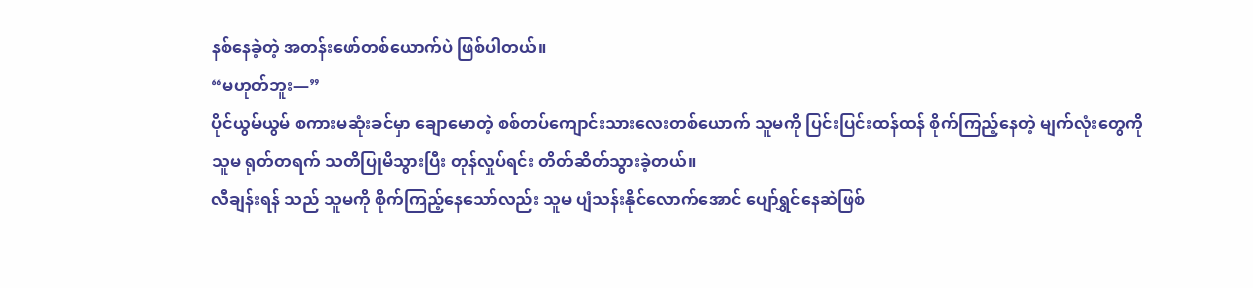နစ်နေခဲ့တဲ့ အတန်းဖော်တစ်ယောက်ပဲ ဖြစ်ပါတယ်။
“မဟုတ်ဘူး—”
ပိုင်ယွမ်ယွမ် စကားမဆုံးခင်မှာ ချောမောတဲ့ စစ်တပ်ကျောင်းသားလေးတစ်ယောက် သူမကို ပြင်းပြင်းထန်ထန် စိုက်ကြည့်နေတဲ့ မျက်လုံးတွေကို သူမ ရုတ်တရက် သတိပြုမိသွားပြီး တုန်လှုပ်ရင်း တိတ်ဆိတ်သွားခဲ့တယ်။
လီချန်းရန် သည် သူမကို စိုက်ကြည့်နေသော်လည်း သူမ ပျံသန်းနိုင်လောက်အောင် ပျော်ရွှင်နေဆဲဖြစ်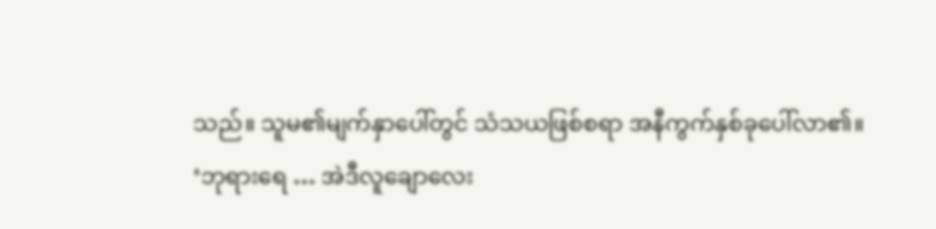သည်။ သူမ၏မျက်နှာပေါ်တွင် သံသယဖြစ်စရာ အနီကွက်နှစ်ခုပေါ်လာ၏။
‘ဘုရားရေ … အဲဒီလူချောလေး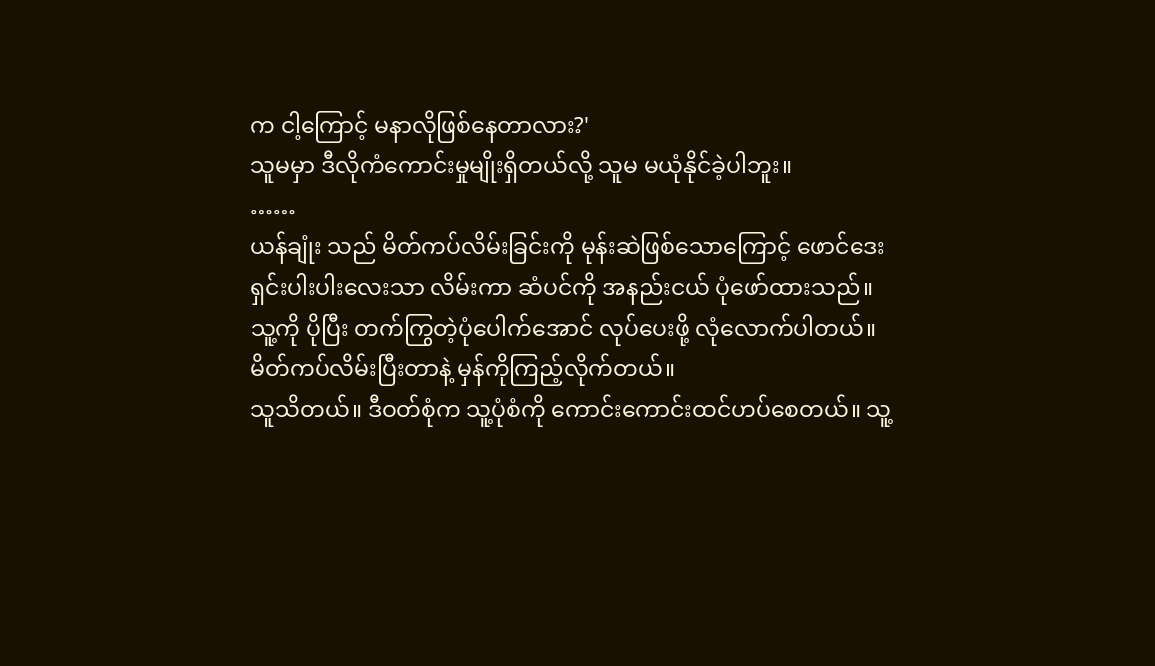က ငါ့ကြောင့် မနာလိုဖြစ်နေတာလား?'
သူမမှာ ဒီလိုကံကောင်းမှုမျိုးရှိတယ်လို့ သူမ မယုံနိုင်ခဲ့ပါဘူး။
……
ယန်ချုံး သည် မိတ်ကပ်လိမ်းခြင်းကို မုန်းဆဲဖြစ်သောကြောင့် ဖောင်ဒေးရှင်းပါးပါးလေးသာ လိမ်းကာ ဆံပင်ကို အနည်းငယ် ပုံဖော်ထားသည်။ သူ့ကို ပိုပြီး တက်ကြွတဲ့ပုံပေါက်အောင် လုပ်ပေးဖို့ လုံလောက်ပါတယ်။
မိတ်ကပ်လိမ်းပြီးတာနဲ့ မှန်ကိုကြည့်လိုက်တယ်။
သူသိတယ်။ ဒီဝတ်စုံက သူ့ပုံစံကို ကောင်းကောင်းထင်ဟပ်စေတယ်။ သူ့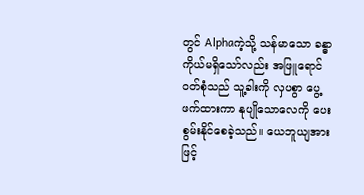တွင် Alphaကဲ့သို့ သန်မာသော ခန္ဓာကိုယ်မရှိသော်လည်း အဖြူရောင်ဝတ်စုံသည် သူ့ခါးကို လှပစွာ ပွေ့ဖက်ထားကာ နုပျိုသောလေကို ပေးစွမ်းနိုင်စေခဲ့သည်။ ယေဘူယျအားဖြင့်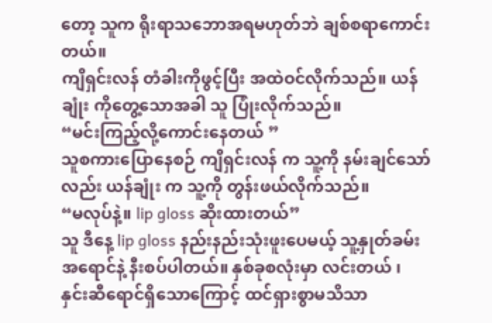တော့ သူက ရိုးရာသဘောအရမဟုတ်ဘဲ ချစ်စရာကောင်းတယ်။
ကျိရှင်းလန် တံခါးကိုဖွင့်ပြီး အထဲဝင်လိုက်သည်။ ယန်ချုံး ကိုတွေ့သောအခါ သူ ပြုံးလိုက်သည်။
“မင်းကြည့်လို့ကောင်းနေတယ် ”
သူစကားပြောနေစဉ် ကျိရှင်းလန် က သူ့ကို နမ်းချင်သော်လည်း ယန်ချုံး က သူ့ကို တွန်းဖယ်လိုက်သည်။
“မလုပ်နဲ့။ lip gloss ဆိုးထားတယ်”
သူ ဒီနေ့ lip gloss နည်းနည်းသုံးဖူးပေမယ့် သူ့နှုတ်ခမ်းအရောင်နဲ့ နီးစပ်ပါတယ်။ နှစ်ခုစလုံးမှာ လင်းတယ် ၊ နှင်းဆီရောင်ရှိသောကြောင့် ထင်ရှားစွာမသိသာ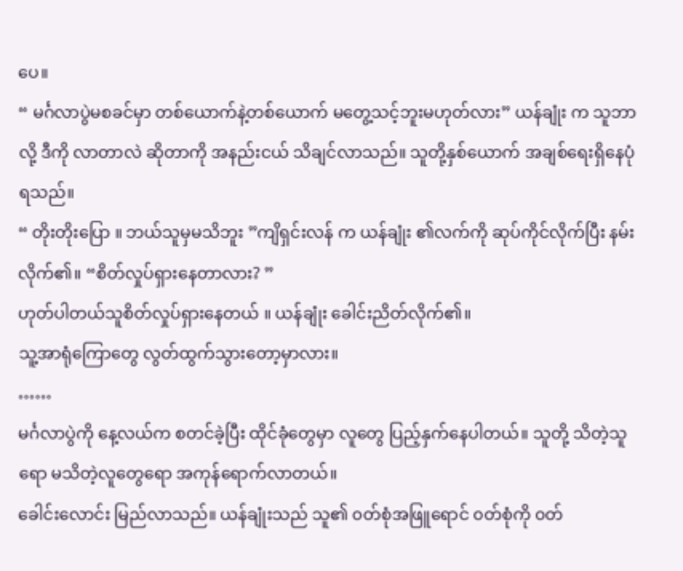ပေ။
“ မင်္ဂလာပွဲမစခင်မှာ တစ်ယောက်နဲ့တစ်ယောက် မတွေ့သင့်ဘူးမဟုတ်လား” ယန်ချုံး က သူဘာလို့ ဒီကို လာတာလဲ ဆိုတာကို အနည်းငယ် သိချင်လာသည်။ သူတို့နှစ်ယောက် အချစ်ရေးရှိနေပုံရသည်။
“ တိုးတိုးပြော ။ ဘယ်သူမှမသိဘူး ”ကျိရှင်းလန် က ယန်ချုံး ၏လက်ကို ဆုပ်ကိုင်လိုက်ပြီး နမ်းလိုက်၏။ “စိတ်လှုပ်ရှားနေတာလား? ”
ဟုတ်ပါတယ်သူစိတ်လှုပ်ရှားနေတယ် ။ ယန်ချုံး ခေါင်းညိတ်လိုက်၏။
သူ့အာရုံကြောတွေ လွတ်ထွက်သွားတော့မှာလား။
……
မင်္ဂလာပွဲကို နေ့လယ်က စတင်ခဲ့ပြီး ထိုင်ခုံတွေမှာ လူတွေ ပြည့်နှက်နေပါတယ်။ သူတို့ သိတဲ့သူရော မသိတဲ့လူတွေရော အကုန်ရောက်လာတယ်။
ခေါင်းလောင်း မြည်လာသည်။ ယန်ချုံးသည် သူ၏ ၀တ်စုံအဖြူရောင် ၀တ်စုံကို ၀တ်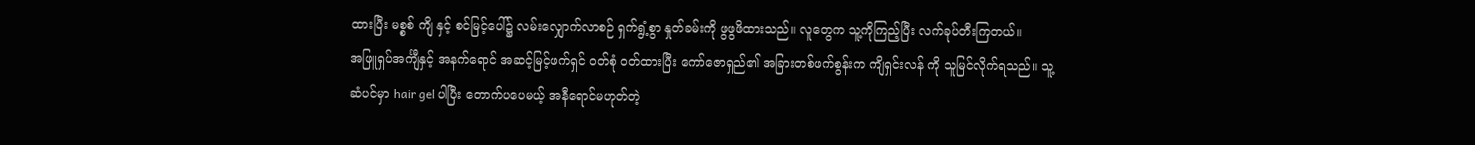ထားပြီး မစ္စစ် ကျိ နှင့် စင်မြင့်ပေါ်၌ လမ်းလျှောက်လာစဉ် ရှက်ရွံ့စွာ နှုတ်ခမ်းကို ဖွဖွဖိထားသည်။ လူတွေက သူ့ကိုကြည့်ပြီး လက်ခုပ်တီးကြတယ်။
အဖြူရှပ်အင်္ကျီနှင့် အနက်ရောင် အဆင့်မြင့်ဖက်ရှင် ဝတ်စုံ ၀တ်ထားပြီး ကော်ဇောရှည်၏ အခြားတစ်ဖက်စွန်းက ကျိရှင်းလန် ကို သူမြင်လိုက်ရသည်။ သူ့ဆံပင်မှာ hair gel ပါပြီး တောက်ပပေမယ့် အနီရောင်မဟုတ်တဲ့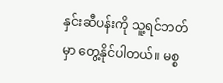နှင်းဆီပန်းကို သူ့ရင်ဘတ်မှာ တွေ့နိုင်ပါတယ်။ မစ္စ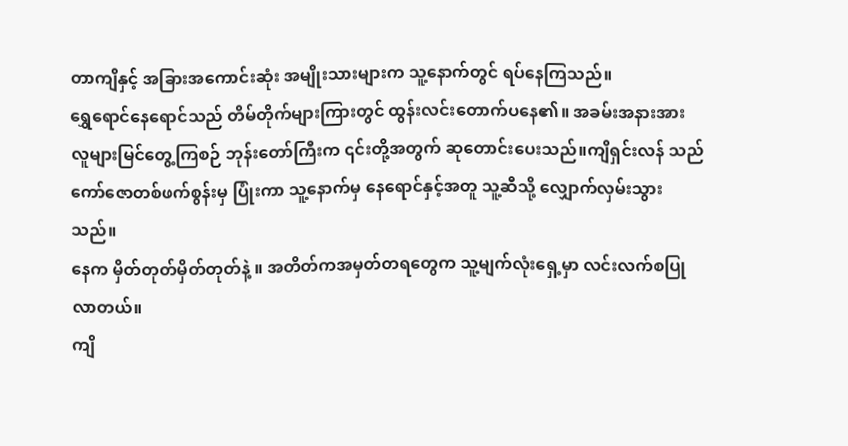တာကျိနှင့် အခြားအကောင်းဆုံး အမျိုးသားများက သူ့နောက်တွင် ရပ်နေကြသည်။
ရွှေရောင်နေရောင်သည် တိမ်တိုက်များကြားတွင် ထွန်းလင်းတောက်ပနေ၏။ အခမ်းအနားအား လူများမြင်တွေ့ကြစဉ် ဘုန်းတော်ကြီးက ၎င်းတို့အတွက် ဆုတောင်းပေးသည်။ကျိရှင်းလန် သည် ကော်ဇောတစ်ဖက်စွန်းမှ ပြုံးကာ သူ့နောက်မှ နေရောင်နှင့်အတူ သူ့ဆီသို့ လျှောက်လှမ်းသွားသည်။
နေက မှိတ်တုတ်မှိတ်တုတ်နဲ့ ။ အတိတ်ကအမှတ်တရတွေက သူ့မျက်လုံးရှေ့မှာ လင်းလက်စပြုလာတယ်။
ကျိ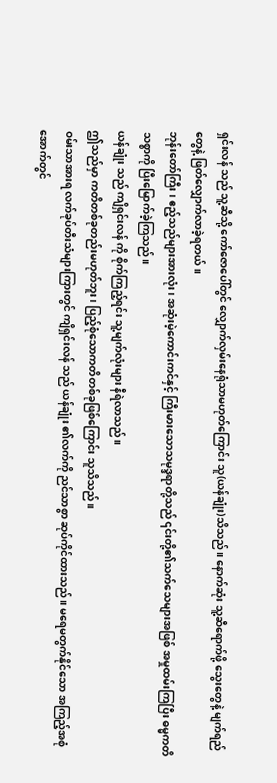ရှင်းလန် သည် သူ့ဆီသို့ ကော်ဇောပေါ်တွင် လျှောက်လှမ်းနေရုံသာမဟုတ်ကြောင်း သူ(ယန်ချုံး)သိသည်။ နောက်ဆုံး သူ့ဆီရောက်ဖို့ သွေးတွေနဲ့ မျက်ရည်တွေနဲ့ ဖြတ်လျှောက်လာခဲ့ရတယ်။
ဘုန်းတော်ကြီး ၊ ဧည့်သည်များအားလုံး၊ အဆုံးမဲ့ကောင်းကင်နှင့် ကြီးမားသောသမုဒ္ဒရာတို့သည် ၎င်းတို့၏သက်သေများအဖြစ် အမှုထမ်းကြပြီး ဓမ္မကတိသစ္စာကို ပြီးမြောက်ခဲ့ကြသည်။
ယန်ချုံး သည် ကျိရှင်းလန် ကို စိုက်ကြည့်ရင်း သူ့မျက်လုံးများ နီရဲလာသည်။
ဤသည်မှာ ကတိတစ်ခုတည်းမဟုတ်ဘူး၊ ပြည့်စုံသောကတိတစ်ခုဖြစ်ကြောင်း သူသိသည်။
ဝမ်းသာအားရ လက်ခုပ်တီးသံများကြားတွင် ကျိရှင်းလန် သည် ယန်ချုံး ၏လက်ကို ညင်သာစွာ ဆုပ်ကိုင်ထားသည်။ မရေမတွက်နိုင်သော အကြည့်အစုံအောက်တွင်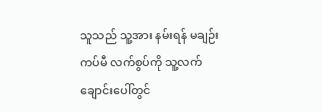သူသည် သူ့အား နမ်းရန် မချဉ်းကပ်မီ လက်စွပ်ကို သူ့လက်ချောင်းပေါ်တွင်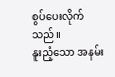စွပ်ပေးလိုက်သည်။
နူးညံ့သော အနမ်း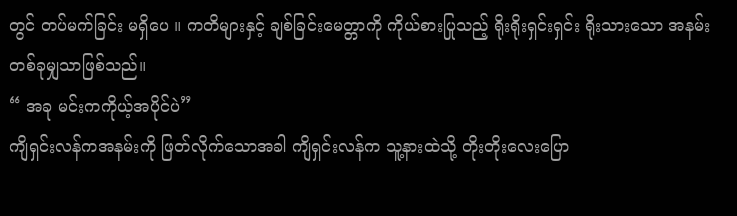တွင် တပ်မက်ခြင်း မရှိပေ ။ ကတိများနှင့် ချစ်ခြင်းမေတ္တာကို ကိုယ်စားပြုသည့် ရိုးရိုးရှင်းရှင်း ရိုးသားသော အနမ်းတစ်ခုမျှသာဖြစ်သည်။
“ အခု မင်းကကိုယ့်အပိုင်ပဲ”
ကျိရှင်းလန်ကအနမ်းကို ဖြတ်လိုက်သောအခါ ကျိရှင်းလန်က သူ့နားထဲသို့ တိုးတိုးလေးပြော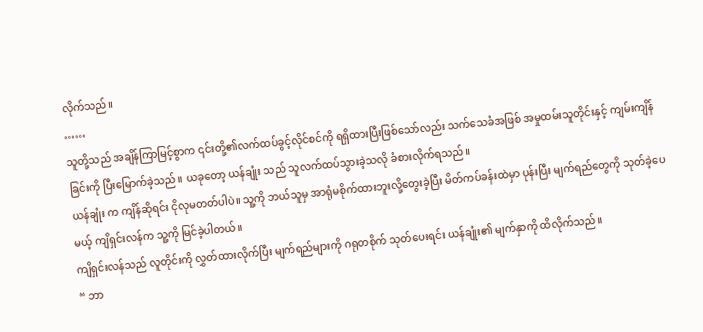လိုက်သည်။
……
သူတို့သည် အချိန်ကြာမြင့်စွာက ၎င်းတို့၏လက်ထပ်ခွင့်လိုင်စင်ကို ရရှိထားပြီးဖြစ်သော်လည်း သက်သေခံအဖြစ် အမှုထမ်းသူတိုင်းနှင့် ကျမ်းကျိန်ခြင်းကို ပြီးမြောက်ခဲ့သည်။ ယခုတော့ ယန်ချုံး သည် သူလက်ထပ်သွားခဲ့သလို ခံစားလိုက်ရသည်။
ယန်ချုံး က ကျိန်ဆိုရင်း ငိုလုမတတ်ပါပဲ။ သူ့ကို ဘယ်သူမှ အာရုံမစိုက်ထားဘူးလို့တွေးခဲ့ပြီး မိတ်ကပ်ခန်းထဲမှာ ပုန်းပြီး မျက်ရည်တွေကို သုတ်ခဲ့ပေမယ့် ကျိရှင်းလန်က သူ့ကို မြင်ခဲ့ပါတယ်။
ကျိရှင်းလန်သည် လူတိုင်းကို လွှတ်ထားလိုက်ပြီး မျက်ရည်များကို ဂရုတစိုက် သုတ်ပေးရင်း ယန်ချုံး၏ မျက်နှာကို ထိလိုက်သည်။
“ ဘာ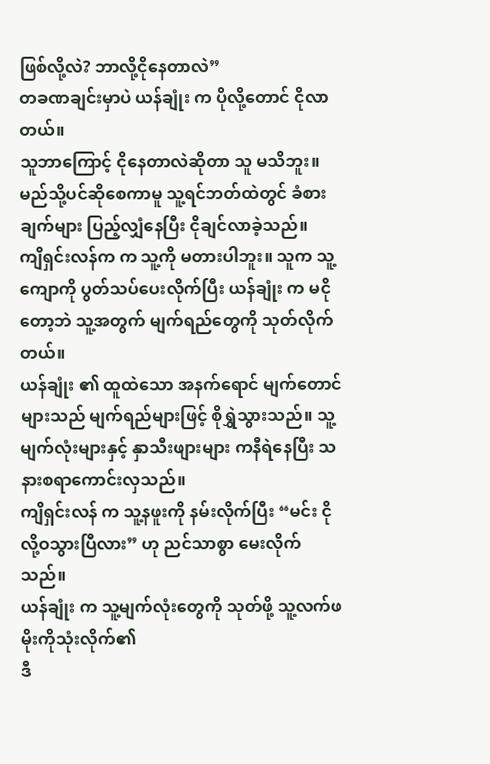ဖြစ်လို့လဲ? ဘာလို့ငိုနေတာလဲ”
တခဏချင်းမှာပဲ ယန်ချုံး က ပိုလို့တောင် ငိုလာတယ်။
သူဘာကြောင့် ငိုနေတာလဲဆိုတာ သူ မသိဘူး။ မည်သို့ပင်ဆိုစေကာမူ သူ့ရင်ဘတ်ထဲတွင် ခံစားချက်များ ပြည့်လျှံနေပြီး ငိုချင်လာခဲ့သည်။
ကျိရှင်းလန်က က သူ့ကို မတားပါဘူး။ သူက သူ့ကျောကို ပွတ်သပ်ပေးလိုက်ပြီး ယန်ချုံး က မငိုတော့ဘဲ သူ့အတွက် မျက်ရည်တွေကို သုတ်လိုက်တယ်။
ယန်ချုံး ၏ ထူထဲသော အနက်ရောင် မျက်တောင်များသည် မျက်ရည်များဖြင့် စိုရွှဲသွားသည်။ သူ့မျက်လုံးများနှင့် နှာသီးဖျားများ ကနီရဲနေပြီး သနားစရာကောင်းလှသည်။
ကျိရှင်းလန် က သူ့နဖူးကို နမ်းလိုက်ပြီး “မင်း ငိုလို့ဝသွားပြီလား” ဟု ညင်သာစွာ မေးလိုက်သည်။
ယန်ချုံး က သူ့မျက်လုံးတွေကို သုတ်ဖို့ သူ့လက်ဖမိုးကိုသုံးလိုက်၏
ဒီ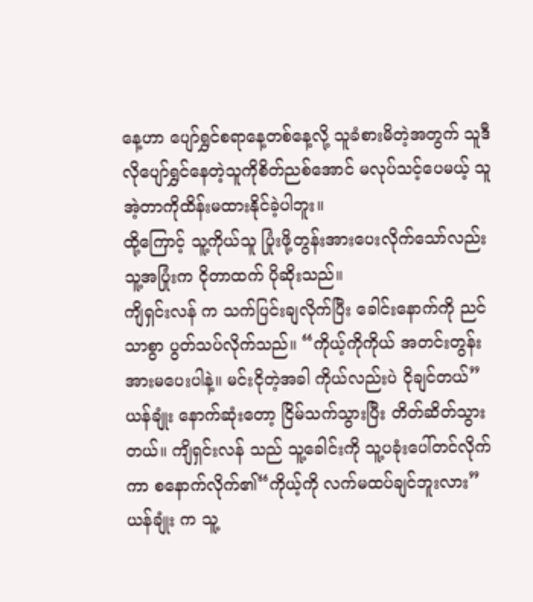နေ့ဟာ ပျော်ရွှင်စရာနေ့တစ်နေ့လို့ သူခံစားမိတဲ့အတွက် သူဒီလိုပျော်ရွှင်နေတဲ့သူကိုစိတ်ညစ်အောင် မလုပ်သင့်ပေမယ့် သူအဲ့တာကိုထိန်းမထားနိုင်ခဲ့ပါဘူး။
ထို့ကြောင့် သူ့ကိုယ်သူ ပြုံးဖို့တွန်းအားပေးလိုက်သော်လည်း သူ့အပြုံးက ငိုတာထက် ပိုဆိုးသည်။
ကျိရှင်းလန် က သက်ပြင်းချလိုက်ပြီး ခေါင်းနောက်ကို ညင်သာစွာ ပွတ်သပ်လိုက်သည်။ “ကိုယ့်ကိုကိုယ် အတင်းတွန်းအားမပေးပါနဲ့။ မင်းငိုတဲ့အခါ ကိုယ်လည်းပဲ ငိုချင်တယ်”
ယန်ချုံး နောက်ဆုံးတော့ ငြိမ်သက်သွားပြီး တိတ်ဆိတ်သွားတယ်။ ကျိရှင်းလန် သည် သူ့ခေါင်းကို သူ့ပခုံးပေါ်တင်လိုက်ကာ စနောက်လိုက်၏“ကိုယ့်ကို လက်မထပ်ချင်ဘူးလား”
ယန်ချုံး က သူ့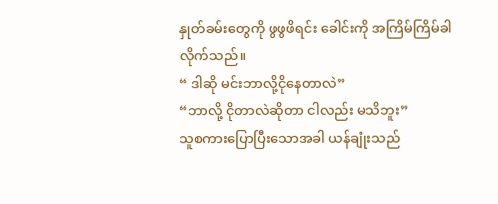နှုတ်ခမ်းတွေကို ဖွဖွဖိရင်း ခေါင်းကို အကြိမ်ကြိမ်ခါလိုက်သည်။
“ ဒါဆို မင်းဘာလို့ငိုနေတာလဲ”
“ဘာလို့ ငိုတာလဲဆိုတာ ငါလည်း မသိဘူး”
သူစကားပြောပြီးသောအခါ ယန်ချုံးသည်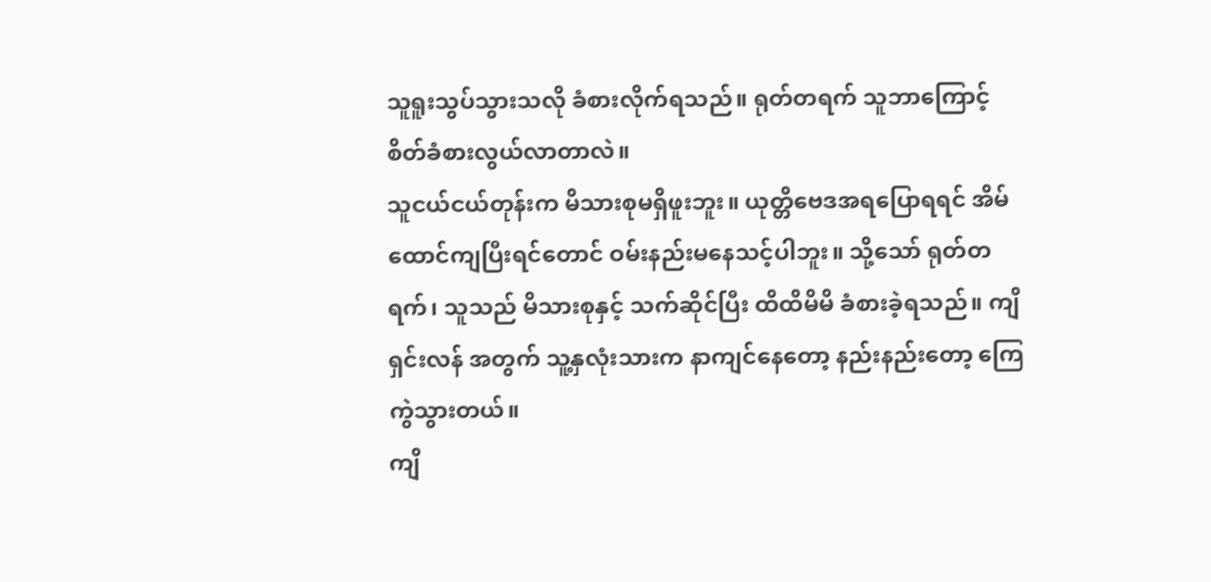သူရူးသွပ်သွားသလို ခံစားလိုက်ရသည်။ ရုတ်တရက် သူဘာကြောင့် စိတ်ခံစားလွယ်လာတာလဲ။
သူငယ်ငယ်တုန်းက မိသားစုမရှိဖူးဘူး။ ယုတ္တိဗေဒအရပြောရရင် အိမ်ထောင်ကျပြီးရင်တောင် ဝမ်းနည်းမနေသင့်ပါဘူး။ သို့သော် ရုတ်တရက်၊ သူသည် မိသားစုနှင့် သက်ဆိုင်ပြီး ထိထိမိမိ ခံစားခဲ့ရသည်။ ကျိရှင်းလန် အတွက် သူ့နှလုံးသားက နာကျင်နေတော့ နည်းနည်းတော့ ကြေကွဲသွားတယ်။
ကျိ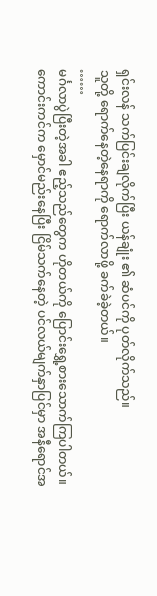ရှင်းလန် သက်ပြင်းချလိုက်ပြီး ယန်ချုံး ၏ ဆံပင်ကို ပုတ်လိုက်သည်။
သူတို့ ရောက်နေတဲ့နေရာကို ရောက်လာဖို့ ခက်ခဲခဲ့တယ်။
……
မင်္ဂလာပွဲပြီးတဲ့အခါ ဧည့်သည်တွေက ဟိုတယ်ကို ပြောင်းရွှေ့စားသောက်ကြပါတယ်။
ကောင်းကင်က မှောင်မည်းနေပြီး ငြိမ်သက်နေတဲ့ ပင်လယ်မျက်နှာပြင်မှာ အနီရောင်အ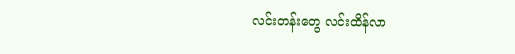လင်းတန်းတွေ လင်းထိန်လာ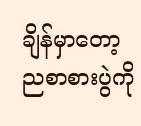ချိန်မှာတော့ ညစာစားပွဲကို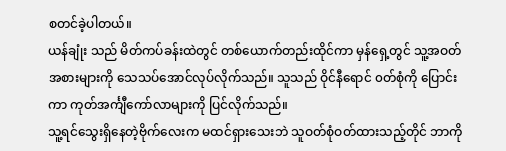စတင်ခဲ့ပါတယ်။
ယန်ချုံး သည် မိတ်ကပ်ခန်းထဲတွင် တစ်ယောက်တည်းထိုင်ကာ မှန်ရှေ့တွင် သူ့အဝတ်အစားများကို သေသပ်အောင်လုပ်လိုက်သည်။ သူသည် ဝိုင်နီရောင် ၀တ်စုံကို ပြောင်းကာ ကုတ်အင်္ကျီကော်လာများကို ပြင်လိုက်သည်။
သူ့ရင်သွေးရှိနေတဲ့ဗိုက်လေးက မထင်ရှားသေးဘဲ သူဝတ်စုံဝတ်ထားသည့်တိုင် ဘာကို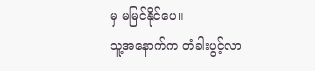မှ မမြင်နိုင်ပေ။
သူ့အနောက်က တံခါးပွင့်လာ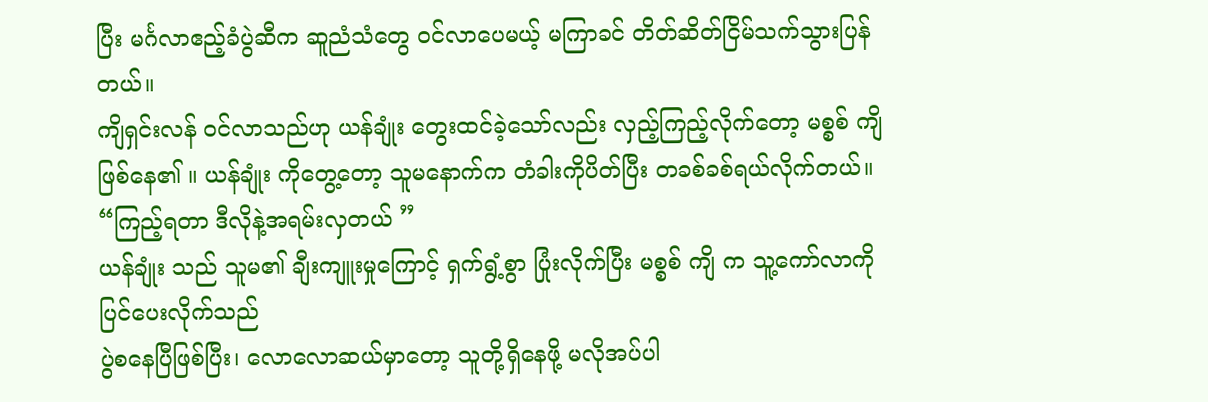ပြီး မင်္ဂလာဧည့်ခံပွဲဆီက ဆူညံသံတွေ ဝင်လာပေမယ့် မကြာခင် တိတ်ဆိတ်ငြိမ်သက်သွားပြန်တယ်။
ကျိရှင်းလန် ဝင်လာသည်ဟု ယန်ချုံး တွေးထင်ခဲ့သော်လည်း လှည့်ကြည့်လိုက်တော့ မစ္စစ် ကျိ ဖြစ်နေ၏ ။ ယန်ချုံး ကိုတွေ့တော့ သူမနောက်က တံခါးကိုပိတ်ပြီး တခစ်ခစ်ရယ်လိုက်တယ်။
“ကြည့်ရတာ ဒီလိုနဲ့အရမ်းလှတယ် ”
ယန်ချုံး သည် သူမ၏ ချီးကျူးမှုကြောင့် ရှက်ရွံ့စွာ ပြုံးလိုက်ပြီး မစ္စစ် ကျိ က သူ့ကော်လာကို ပြင်ပေးလိုက်သည်
ပွဲစနေပြီဖြစ်ပြီး၊ လောလောဆယ်မှာတော့ သူတို့ရှိနေဖို့ မလိုအပ်ပါ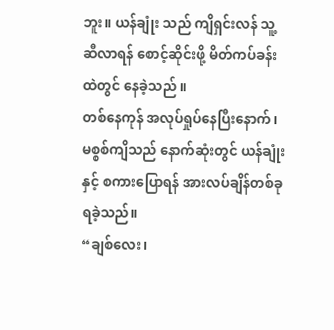ဘူး။ ယန်ချုံး သည် ကျိရှင်းလန် သူ့ဆီလာရန် စောင့်ဆိုင်းဖို့ မိတ်ကပ်ခန်းထဲတွင် နေခဲ့သည် ။
တစ်နေကုန် အလုပ်ရှုပ်နေပြီးနောက်၊ မစ္စစ်ကျိသည် နောက်ဆုံးတွင် ယန်ချုံးနှင့် စကားပြောရန် အားလပ်ချိန်တစ်ခု ရခဲ့သည်။
“ချစ်လေး၊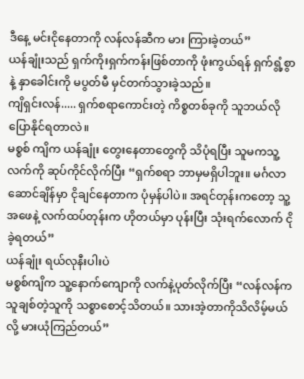ဒီနေ့ မင်းငိုနေတာကို လန်လန်ဆီက မား ကြားခဲ့တယ်”
ယန်ချုံးသည် ရှက်ကိုးရှက်ကန်းဖြစ်တာကို ဖုံးကွယ်ရန် ရှက်ရွံ့စွာနဲ့ နှာခေါင်းကို မပွတ်မီ မှင်တက်သွားခဲ့သည်။
ကျိရှင်းလန်..... ရှက်စရာကောင်းတဲ့ ကိစ္စတစ်ခုကို သူဘယ်လိုပြောနိုင်ရတာလဲ။
မစ္စစ် ကျိက ယန်ချုံး တွေးနေတာတွေကို သိပုံရပြီး သူမကသူ့လက်ကို ဆုပ်ကိုင်လိုက်ပြီး “ရှက်စရာ ဘာမှမရှိပါဘူး။ မင်္ဂလာဆောင်ချိန်မှာ ငိုချင်နေတာက ပုံမှန်ပါပဲ။ အရင်တုန်းကတော့ သူ့အဖေနဲ့ လက်ထပ်တုန်းက ဟိုတယ်မှာ ပုန်းပြီး သုံးရက်လောက် ငိုခဲ့ရတယ်”
ယန်ချုံး ရယ်လုနီးပါးပဲ
မစ္စစ်ကျိက သူ့နောက်ကျောကို လက်နဲ့ပုတ်လိုက်ပြီး “လန်လန်က သူချစ်တဲ့သူကို သစ္စာစောင့်သိတယ်။ သားအဲ့တာကိုသိလိမ့်မယ်လို့ မားယုံကြည်တယ်”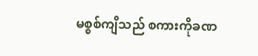မစ္စစ်ကျိသည် စကားကိုခဏ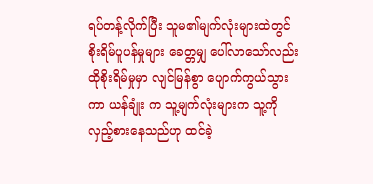ရပ်တန့်လိုက်ပြီး သူမ၏မျက်လုံးများထဲတွင် စိုးရိမ်ပူပန်မှုများ ခေတ္တမျှ ပေါ်လာသော်လည်း ထိုစိုးရိမ်မှုမှာ လျင်မြန်စွာ ပျောက်ကွယ်သွားကာ ယန်ချုံး က သူ့မျက်လုံးများက သူ့ကိုလှည့်စားနေသည်ဟု ထင်ခဲ့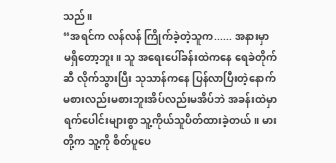သည်။
“အရင်က လန်လန် ကြိုက်ခဲ့တဲ့သူက...... အနားမှာ မရှိတော့ဘူး။ သူ အရေးပေါ်ခန်းထဲကနေ ရေခဲတိုက်ဆီ လိုက်သွားပြီး သုသာန်ကနေ ပြန်လာပြီးတဲ့နောက် မစားလည်းမစားဘူးအိပ်လည်းမအိပ်ဘဲ အခန်းထဲမှာ ရက်ပေါင်းများစွာ သူ့ကိုယ်သူပိတ်ထားခဲ့တယ်။ မားတို့က သူ့ကို စိတ်ပူပေ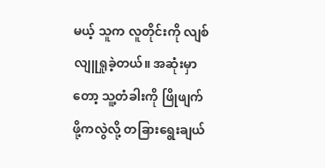မယ့် သူက လူတိုင်းကို လျစ်လျူရှုခဲ့တယ်။ အဆုံးမှာတော့ သူ့တံခါးကို ဖြိုဖျက်ဖို့ကလွဲလို့ တခြားရွေးချယ်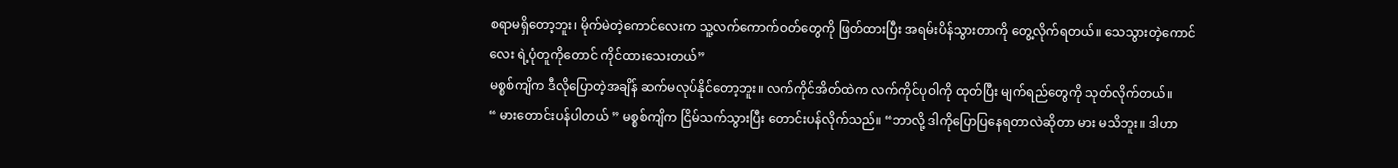စရာမရှိတော့ဘူး၊ မိုက်မဲတဲ့ကောင်လေးက သူ့လက်ကောက်ဝတ်တွေကို ဖြတ်ထားပြီး အရမ်းပိန်သွားတာကို တွေ့လိုက်ရတယ်။ သေသွားတဲ့ကောင်လေး ရဲ့ပုံတူကိုတောင် ကိုင်ထားသေးတယ်”
မစ္စစ်ကျိက ဒီလိုပြောတဲ့အချိန် ဆက်မလုပ်နိုင်တော့ဘူး။ လက်ကိုင်အိတ်ထဲက လက်ကိုင်ပုဝါကို ထုတ်ပြီး မျက်ရည်တွေကို သုတ်လိုက်တယ်။
“ မားတောင်းပန်ပါတယ် ” မစ္စစ်ကျိက ငြိမ်သက်သွားပြီး တောင်းပန်လိုက်သည်။ “ဘာလို့ ဒါကိုပြောပြနေရတာလဲဆိုတာ မား မသိဘူး။ ဒါဟာ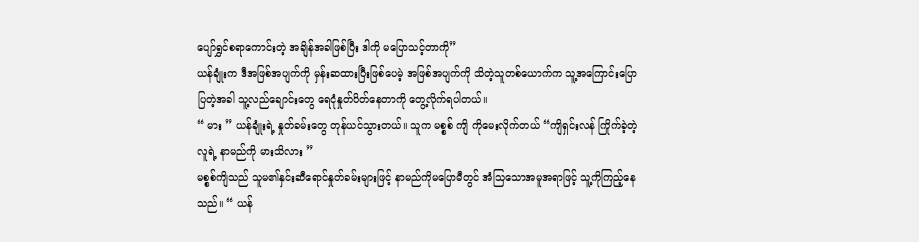ပျော်ရွှင်စရာကောင်းတဲ့ အချိန်အခါဖြစ်ပြီး ဒါကို မပြောသင့်တာကို”
ယန်ချုံးက ဒီအဖြစ်အပျက်ကို မှန်းဆထားပြီးဖြစ်ပေမဲ့ အဖြစ်အပျက်ကို သိတဲ့သူတစ်ယောက်က သူ့အကြောင်းပြောပြတဲ့အခါ သူ့လည်ချောင်းတွေ ရေငုံနှုတ်ပိတ်နေတာကို တွေ့လိုက်ရပါတယ်။
“ မား ” ယန်ချုံးရဲ့ နှုတ်ခမ်းတွေ တုန်ယင်သွားတယ်။ သူက မစ္စစ် ကျိ ကိုမေးလိုက်တယ် “ကျိရှင်းလန် ကြိုက်ခဲ့တဲ့လူရဲ့ နာမည်ကို မားသိလား ”
မစ္စစ်ကျိသည် သူမ၏နှင်းဆီရောင်နှုတ်ခမ်းများဖြင့် နာမည်ကိုမပြောမီတွင် အံသြသောအမူအရာဖြင့် သူ့ကိုကြည့်နေသည်။ “ ယန်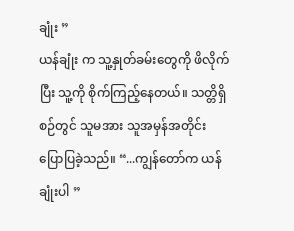ချုံး ”
ယန်ချုံး က သူ့နှုတ်ခမ်းတွေကို ဖိလိုက်ပြီး သူ့ကို စိုက်ကြည့်နေတယ်။ သတ္တိရှိစဉ်တွင် သူမအား သူအမှန်အတိုင်း ပြောပြခဲ့သည်။ “...ကျွန်တော်က ယန်ချုံးပါ ”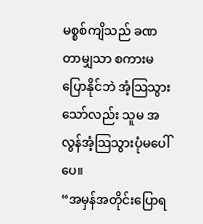မစ္စစ်ကျိသည် ခဏတာမျှသာ စကားမပြောနိုင်ဘဲ အံ့သြသွားသော်လည်း သူမ အလွန်အံ့သြသွားပုံမပေါ်ပေ။
“အမှန်အတိုင်းပြောရ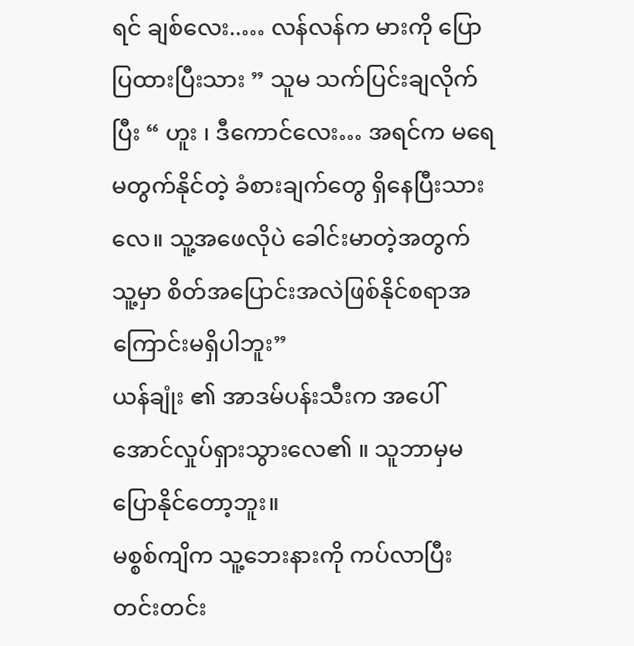ရင် ချစ်လေး..… လန်လန်က မားကို ပြောပြထားပြီးသား ” သူမ သက်ပြင်းချလိုက်ပြီး “ ဟူး ၊ ဒီကောင်လေး… အရင်က မရေမတွက်နိုင်တဲ့ ခံစားချက်တွေ ရှိနေပြီးသားလေ။ သူ့အဖေလိုပဲ ခေါင်းမာတဲ့အတွက် သူ့မှာ စိတ်အပြောင်းအလဲဖြစ်နိုင်စရာအကြောင်းမရှိပါဘူး”
ယန်ချုံး ၏ အာဒမ်ပန်းသီးက အပေါ်အောင်လှုပ်ရှားသွားလေ၏ ။ သူဘာမှမပြောနိုင်တော့ဘူး။
မစ္စစ်ကျိက သူ့ဘေးနားကို ကပ်လာပြီး တင်းတင်း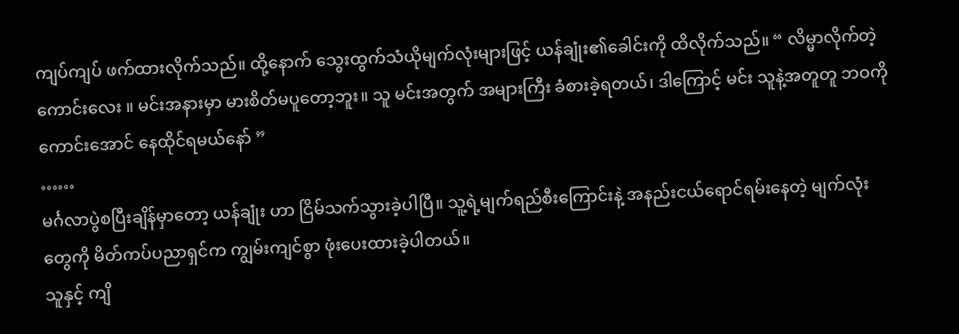ကျပ်ကျပ် ဖက်ထားလိုက်သည်။ ထို့နောက် သွေးထွက်သံယိုမျက်လုံးများဖြင့် ယန်ချုံး၏ခေါင်းကို ထိလိုက်သည်။ “ လိမ္မာလိုက်တဲ့ကောင်းလေး ။ မင်းအနားမှာ မားစိတ်မပူတော့ဘူး။ သူ မင်းအတွက် အများကြီး ခံစားခဲ့ရတယ်၊ ဒါကြောင့် မင်း သူနဲ့အတူတူ ဘဝကို ကောင်းအောင် နေထိုင်ရမယ်နော် ”
……
မင်္ဂလာပွဲစပြီးချိန်မှာတော့ ယန်ချုံး ဟာ ငြိမ်သက်သွားခဲ့ပါပြီ။ သူ့ရဲ့မျက်ရည်စီးကြောင်းနဲ့ အနည်းငယ်ရောင်ရမ်းနေတဲ့ မျက်လုံးတွေကို မိတ်ကပ်ပညာရှင်က ကျွမ်းကျင်စွာ ဖုံးပေးထားခဲ့ပါတယ်။
သူနှင့် ကျိ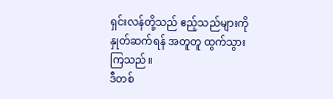ရှင်းလန်တို့သည် ဧည့်သည်များကို နှုတ်ဆက်ရန် အတူတူ ထွက်သွားကြသည်။
ဒီတစ်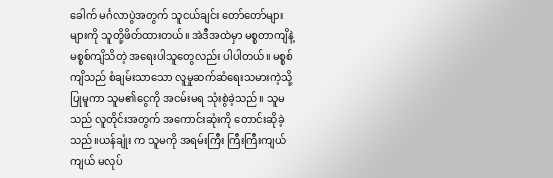ခေါက် မင်္ဂလာပွဲအတွက် သူငယ်ချင်း တော်တော်များများကို သူတို့ဖိတ်ထားတယ်။ အဲဒီအထဲမှာ မစ္စတာကျိနဲ့ မစ္စစ်ကျိသိတဲ့ အရေးပါသူတွေလည်း ပါပါတယ်။ မစ္စစ်ကျိသည် စံချမ်းသာသော လူမှုဆက်ဆံရေးသမားကဲ့သို့ ပြုမူကာ သူမ၏ငွေကို အငမ်းမရ သုံးစွဲခဲ့သည်။ သူမသည် လူတိုင်းအတွက် အကောင်းဆုံးကို တောင်းဆိုခဲ့သည်။ယန်ချုံး က သူမကို အရမ်းကြီး ကြီးကြီးကျယ်ကျယ် မလုပ်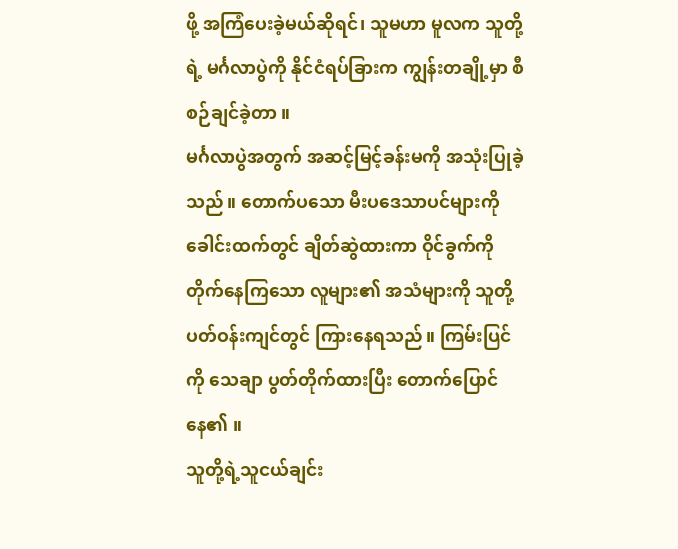ဖို့ အကြံပေးခဲ့မယ်ဆိုရင်၊ သူမဟာ မူလက သူတို့ရဲ့ မင်္ဂလာပွဲကို နိုင်ငံရပ်ခြားက ကျွန်းတချို့မှာ စီစဉ်ချင်ခဲ့တာ ။
မင်္ဂလာပွဲအတွက် အဆင့်မြင့်ခန်းမကို အသုံးပြုခဲ့သည်။ တောက်ပသော မီးပဒေသာပင်များကို ခေါင်းထက်တွင် ချိတ်ဆွဲထားကာ ဝိုင်ခွက်ကို တိုက်နေကြသော လူများ၏ အသံများကို သူတို့ပတ်ဝန်းကျင်တွင် ကြားနေရသည်။ ကြမ်းပြင်ကို သေချာ ပွတ်တိုက်ထားပြီး တောက်ပြောင်နေ၏ ။
သူတို့ရဲ့သူငယ်ချင်း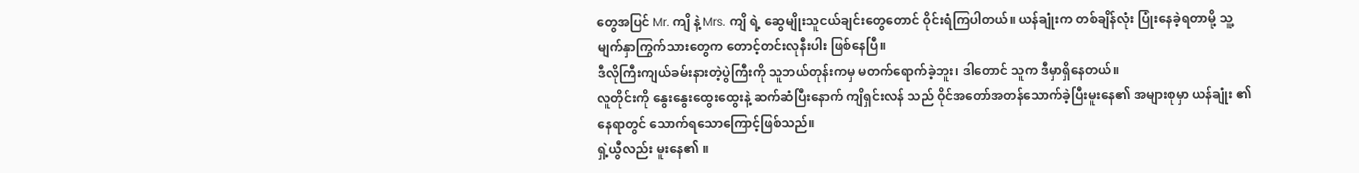တွေအပြင် Mr. ကျိ နဲ့ Mrs. ကျိ ရဲ့ ဆွေမျိုးသူငယ်ချင်းတွေတောင် ဝိုင်းရံကြပါတယ်။ ယန်ချုံးက တစ်ချိန်လုံး ပြုံးနေခဲ့ရတာမို့ သူ့မျက်နှာကြွက်သားတွေက တောင့်တင်းလုနီးပါး ဖြစ်နေပြီ။
ဒီလိုကြီးကျယ်ခမ်းနားတဲ့ပွဲကြီးကို သူဘယ်တုန်းကမှ မတက်ရောက်ခဲ့ဘူး၊ ဒါတောင် သူက ဒီမှာရှိနေတယ်။
လူတိုင်းကို နွေးနွေးထွေးထွေးနဲ့ ဆက်ဆံပြီးနောက် ကျိရှင်းလန် သည် ဝိုင်အတော်အတန်သောက်ခဲ့ပြီးမူးနေ၏ အများစုမှာ ယန်ချုံး ၏နေရာတွင် သောက်ရသောကြောင့်ဖြစ်သည်။
ရှဲ့ယွီလည်း မူးနေ၏ ။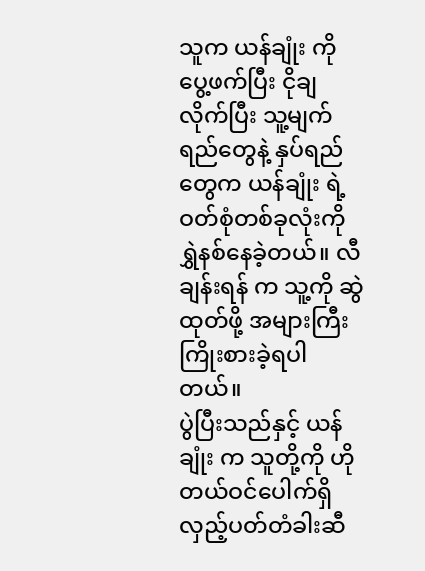သူက ယန်ချုံး ကို ပွေ့ဖက်ပြီး ငိုချလိုက်ပြီး သူ့မျက်ရည်တွေနဲ့ နှပ်ရည်တွေက ယန်ချုံး ရဲ့ ဝတ်စုံတစ်ခုလုံးကို ရွှဲနစ်နေခဲ့တယ်။ လီချန်းရန် က သူ့ကို ဆွဲထုတ်ဖို့ အများကြီး ကြိုးစားခဲ့ရပါတယ်။
ပွဲပြီးသည်နှင့် ယန်ချုံး က သူတို့ကို ဟိုတယ်ဝင်ပေါက်ရှိ လှည့်ပတ်တံခါးဆီ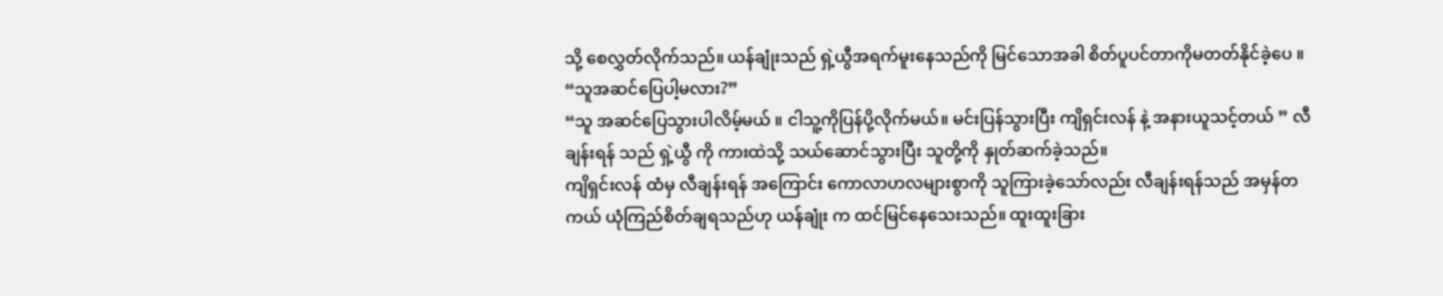သို့ စေလွှတ်လိုက်သည်။ ယန်ချုံးသည် ရှဲ့ယွီအရက်မူးနေသည်ကို မြင်သောအခါ စိတ်ပူပင်တာကိုမတတ်နိုင်ခဲ့ပေ ။ “သူအဆင်ပြေပါ့မလား?”
“သူ အဆင်ပြေသွားပါလိမ့်မယ် ။ ငါသူ့ကိုပြန်ပို့လိုက်မယ်။ မင်းပြန်သွားပြီး ကျိရှင်းလန် နဲ့ အနားယူသင့်တယ် ” လီချန်းရန် သည် ရှဲ့ယွီ ကို ကားထဲသို့ သယ်ဆောင်သွားပြီး သူတို့ကို နှုတ်ဆက်ခဲ့သည်။
ကျိရှင်းလန် ထံမှ လီချန်းရန် အကြောင်း ကောလာဟလများစွာကို သူကြားခဲ့သော်လည်း လီချန်းရန်သည် အမှန်တကယ် ယုံကြည်စိတ်ချရသည်ဟု ယန်ချုံး က ထင်မြင်နေသေးသည်။ ထူးထူးခြား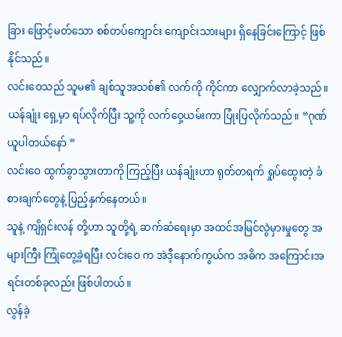ခြား ဖြောင့်မတ်သော စစ်တပ်ကျောင်း ကျောင်းသားများ ရှိနေခြင်းကြောင့် ဖြစ်နိုင်သည်။
လင်းဝေသည် သူမ၏ ချစ်သူအသစ်၏ လက်ကို ကိုင်ကာ လျှောက်လာခဲ့သည်။ ယန်ချုံး ရှေ့မှာ ရပ်လိုက်ပြီး သူ့ကို လက်ဝှေ့ယမ်းကာ ပြုံးပြလိုက်သည်။ “ဂုဏ်ယူပါတယ်နော် ”
လင်းဝေ ထွက်ခွာသွားတာကို ကြည့်ပြီး ယန်ချုံးဟာ ရုတ်တရက် ရှုပ်ထွေးတဲ့ ခံစားချက်တွေနဲ့ ပြည့်နှက်နေတယ်။
သူနဲ့ ကျိရှင်းလန် တို့ဟာ သူတို့ရဲ့ ဆက်ဆံရေးမှာ အထင်အမြင်လွဲမှားမှုတွေ အများကြီး ကြုံတွေ့ခဲ့ရပြီး လင်းဝေ က အဲဒီ့နောက်ကွယ်က အဓိက အကြောင်းအရင်းတစ်ခုလည်း ဖြစ်ပါတယ်။
လွန်ခဲ့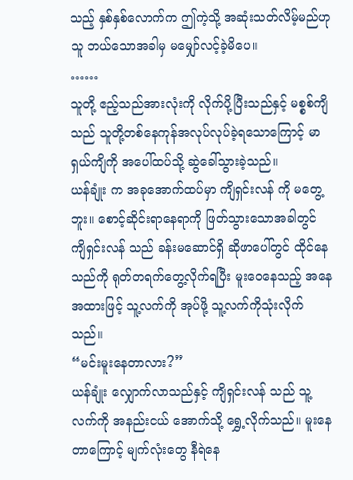သည့် နှစ်နှစ်လောက်က ဤကဲ့သို့ အဆုံးသတ်လိမ့်မည်ဟု သူ ဘယ်သောအခါမှ မမျှော်လင့်ခဲ့မိပေ။
……
သူတို့ ဧည့်သည်အားလုံးကို လိုက်ပို့ပြီးသည်နှင့် မစ္စစ်ကျိသည် သူတို့တစ်နေကုန်အလုပ်လုပ်ခဲ့ရသောကြောင့် မာရှယ်ကျိကို အပေါ်ထပ်သို့ ဆွဲခေါ်သွားခဲ့သည်။
ယန်ချုံး က အခုအောက်ထပ်မှာ ကျိရှင်းလန် ကို မတွေ့ဘူး။ စောင့်ဆိုင်းရာနေရာကို ဖြတ်သွားသောအခါတွင် ကျိရှင်းလန် သည် ခန်းမဆောင်ရှိ ဆိုဖာပေါ်တွင် ထိုင်နေသည်ကို ရုတ်တရက်တွေ့လိုက်ရပြီး မူးဝေနေသည့် အနေအထားဖြင့် သူ့လက်ကို အုပ်ဖို့ သူ့လက်ကိုသုံးလိုက်သည်။
“မင်းမူးနေတာလား?”
ယန်ချုံး လျှောက်လာသည်နှင့် ကျိရှင်းလန် သည် သူ့လက်ကို အနည်းငယ် အောက်သို့ ရွှေ့လိုက်သည်။ မူးနေတာကြောင့် မျက်လုံးတွေ နီရဲနေ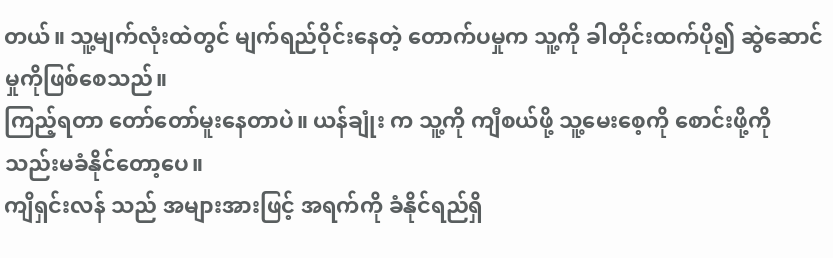တယ်။ သူ့မျက်လုံးထဲတွင် မျက်ရည်ဝိုင်းနေတဲ့ တောက်ပမှုက သူ့ကို ခါတိုင်းထက်ပို၍ ဆွဲဆောင်မှုကိုဖြစ်စေသည်။
ကြည့်ရတာ တော်တော်မူးနေတာပဲ။ ယန်ချုံး က သူ့ကို ကျီစယ်ဖို့ သူ့မေးစေ့ကို စောင်းဖို့ကို သည်းမခံနိုင်တော့ပေ။
ကျိရှင်းလန် သည် အများအားဖြင့် အရက်ကို ခံနိုင်ရည်ရှိ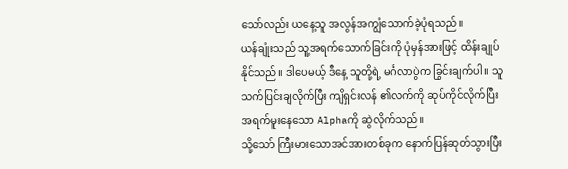သော်လည်း ယနေ့သူ အလွန်အကျွံသောက်ခဲ့ပုံရသည်။
ယန်ချုံးသည် သူ့အရက်သောက်ခြင်းကို ပုံမှန်အားဖြင့် ထိန်းချုပ်နိုင်သည်။ ဒါပေမယ့် ဒီနေ့ သူတို့ရဲ့ မင်္ဂလာပွဲက ခြွင်းချက်ပါ။ သူ သက်ပြင်းချလိုက်ပြီး ကျိရှင်းလန် ၏လက်ကို ဆုပ်ကိုင်လိုက်ပြီး အရက်မူးနေသော Alphaကို ဆွဲလိုက်သည်။
သို့သော် ကြီးမားသောအင်အားတစ်ခုက နောက်ပြန်ဆုတ်သွားပြီး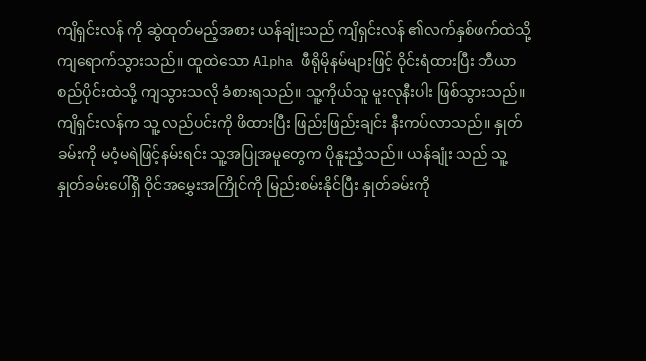ကျိရှင်းလန် ကို ဆွဲထုတ်မည့်အစား ယန်ချုံးသည် ကျိရှင်းလန် ၏လက်နှစ်ဖက်ထဲသို့ ကျရောက်သွားသည်။ ထူထဲသော Alpha ဖီရိုမိုနမ်များဖြင့် ဝိုင်းရံထားပြီး ဘီယာစည်ပိုင်းထဲသို့ ကျသွားသလို ခံစားရသည်။ သူ့ကိုယ်သူ မူးလုနီးပါး ဖြစ်သွားသည်။
ကျိရှင်းလန်က သူ့ လည်ပင်းကို ဖိထားပြီး ဖြည်းဖြည်းချင်း နီးကပ်လာသည်။ နှုတ်ခမ်းကို မဝံ့မရဲဖြင့်နမ်းရင်း သူ့အပြုအမူတွေက ပိုနူးညံ့သည်။ ယန်ချုံး သည် သူ့နှုတ်ခမ်းပေါ်ရှိ ဝိုင်အမွှေးအကြိုင်ကို မြည်းစမ်းနိုင်ပြီး နှုတ်ခမ်းကို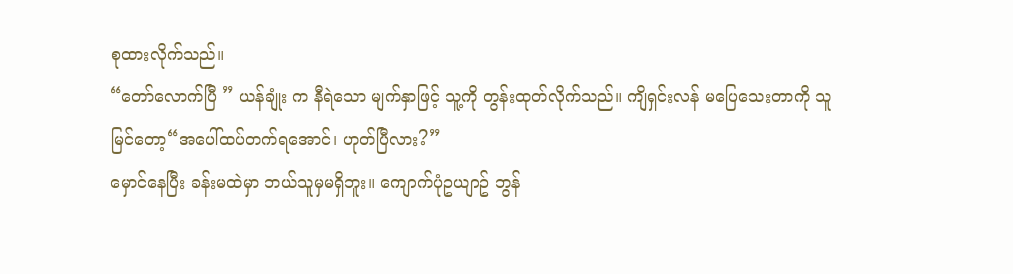စုထားလိုက်သည်။
“တော်လောက်ပြီ ” ယန်ချုံး က နီရဲသော မျက်နှာဖြင့် သူ့ကို တွန်းထုတ်လိုက်သည်။ ကျိရှင်းလန် မပြေသေးတာကို သူမြင်တော့“အပေါ်ထပ်တက်ရအောင်၊ ဟုတ်ပြီလား?”
မှောင်နေပြီး ခန်းမထဲမှာ ဘယ်သူမှမရှိဘူး။ ကျောက်ပုံဥယျာဥ် ဘွန်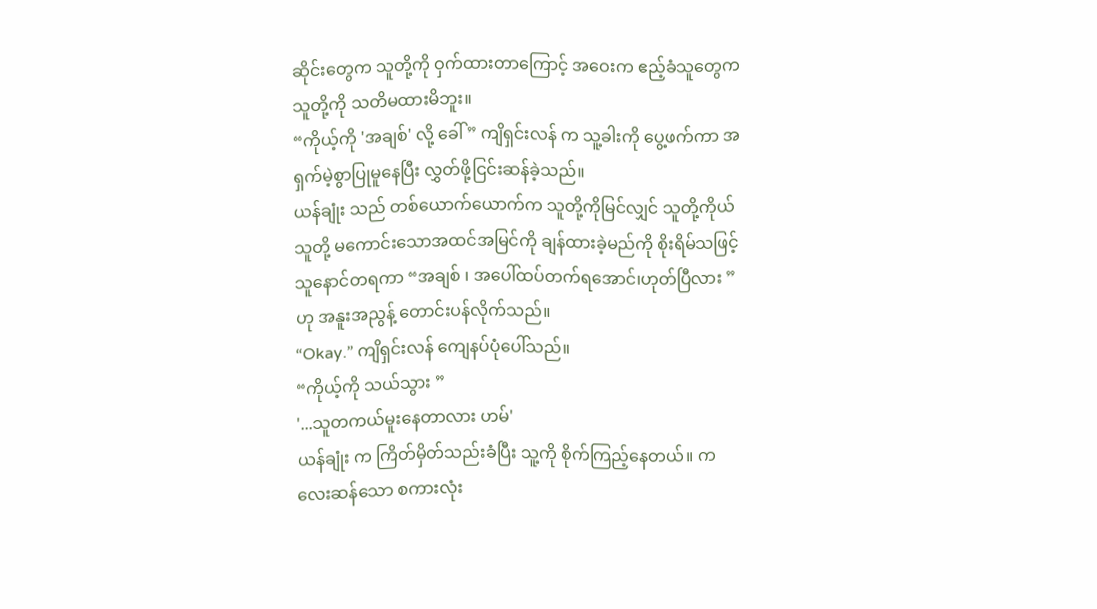ဆိုင်းတွေက သူတို့ကို ဝှက်ထားတာကြောင့် အဝေးက ဧည့်ခံသူတွေက သူတို့ကို သတိမထားမိဘူး။
“ကိုယ့်ကို 'အချစ်' လို့ ခေါ် ” ကျိရှင်းလန် က သူ့ခါးကို ပွေ့ဖက်ကာ အရှက်မဲ့စွာပြုမူနေပြီး လွှတ်ဖို့ငြင်းဆန်ခဲ့သည်။
ယန်ချုံး သည် တစ်ယောက်ယောက်က သူတို့ကိုမြင်လျှင် သူတို့ကိုယ်သူတို့ မကောင်းသောအထင်အမြင်ကို ချန်ထားခဲ့မည်ကို စိုးရိမ်သဖြင့် သူနောင်တရကာ “အချစ် ၊ အပေါ်ထပ်တက်ရအောင်၊ဟုတ်ပြီလား ”ဟု အနူးအညွန့် တောင်းပန်လိုက်သည်။
“Okay.” ကျိရှင်းလန် ကျေနပ်ပုံပေါ်သည်။
“ကိုယ့်ကို သယ်သွား ”
'...သူတကယ်မူးနေတာလား ဟမ်'
ယန်ချုံး က ကြိတ်မှိတ်သည်းခံပြီး သူ့ကို စိုက်ကြည့်နေတယ်။ ကလေးဆန်သော စကားလုံး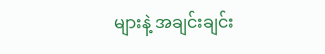များနဲ့ အချင်းချင်း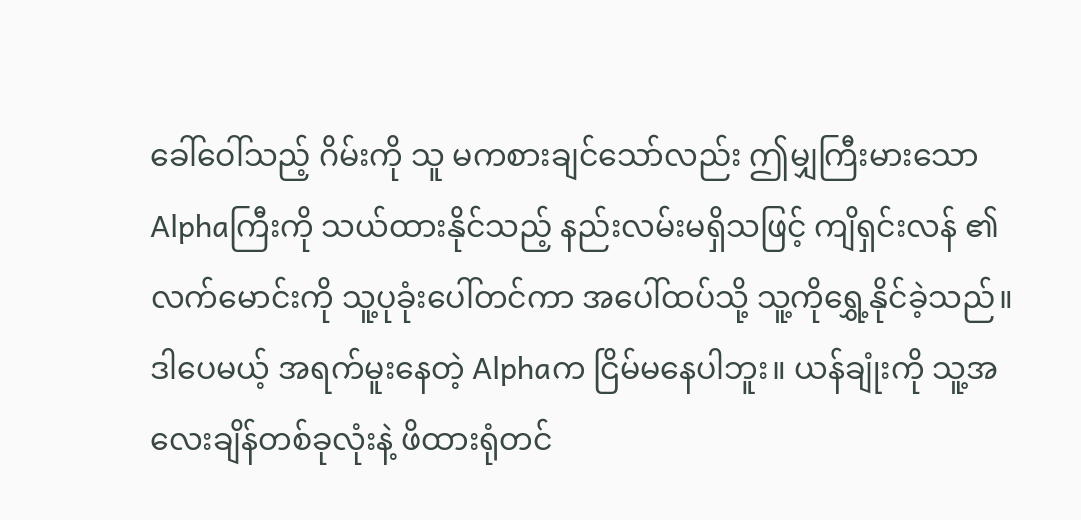ခေါ်ဝေါ်သည့် ဂိမ်းကို သူ မကစားချင်သော်လည်း ဤမျှကြီးမားသော Alphaကြီးကို သယ်ထားနိုင်သည့် နည်းလမ်းမရှိသဖြင့် ကျိရှင်းလန် ၏ လက်မောင်းကို သူ့ပုခုံးပေါ်တင်ကာ အပေါ်ထပ်သို့ သူ့ကိုရွှေ့နိုင်ခဲ့သည်။
ဒါပေမယ့် အရက်မူးနေတဲ့ Alphaက ငြိမ်မနေပါဘူး။ ယန်ချုံးကို သူ့အလေးချိန်တစ်ခုလုံးနဲ့ ဖိထားရုံတင်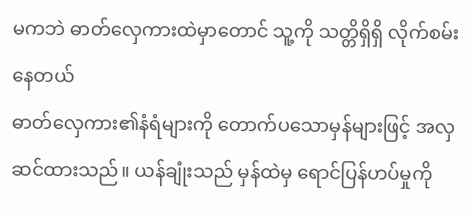မကဘဲ ဓာတ်လှေကားထဲမှာတောင် သူ့ကို သတ္တိရှိရှိ လိုက်စမ်းနေတယ်
ဓာတ်လှေကား၏နံရံများကို တောက်ပသောမှန်များဖြင့် အလှဆင်ထားသည်။ ယန်ချုံးသည် မှန်ထဲမှ ရောင်ပြန်ဟပ်မှုကို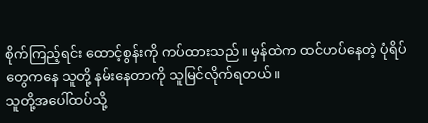စိုက်ကြည့်ရင်း ထောင့်စွန်းကို ကပ်ထားသည်။ မှန်ထဲက ထင်ဟပ်နေတဲ့ ပုံရိပ်တွေကနေ သူတို့ နမ်းနေတာကို သူမြင်လိုက်ရတယ်။
သူတို့အပေါ်ထပ်သို့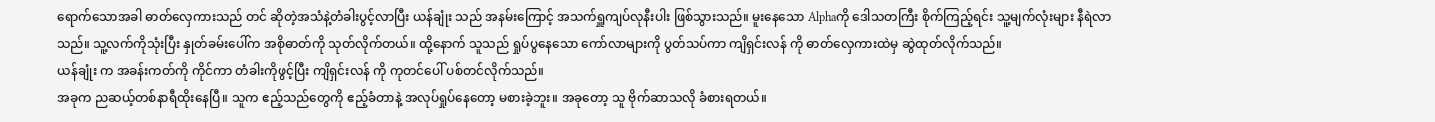ရောက်သောအခါ ဓာတ်လှေကားသည် တင် ဆိုတဲ့အသံနဲ့တံခါးပွင့်လာပြီး ယန်ချုံး သည် အနမ်းကြောင့် အသက်ရှူကျပ်လုနီးပါး ဖြစ်သွားသည်။ မူးနေသော Alphaကို ဒေါသတကြီး စိုက်ကြည့်ရင်း သူ့မျက်လုံးများ နီရဲလာသည်။ သူ့လက်ကိုသုံးပြီး နှုတ်ခမ်းပေါ်က အစိုဓာတ်ကို သုတ်လိုက်တယ်။ ထို့နောက် သူသည် ရှုပ်ပွနေသော ကော်လာများကို ပွတ်သပ်ကာ ကျိရှင်းလန် ကို ဓာတ်လှေကားထဲမှ ဆွဲထုတ်လိုက်သည်။
ယန်ချုံး က အခန်းကတ်ကို ကိုင်ကာ တံခါးကိုဖွင့်ပြီး ကျိရှင်းလန် ကို ကုတင်ပေါ် ပစ်တင်လိုက်သည်။
အခုက ညဆယ့်တစ်နာရီထိုးနေပြီ။ သူက ဧည့်သည်တွေကို ဧည့်ခံတာနဲ့ အလုပ်ရှုပ်နေတော့ မစားခဲ့ဘူး။ အခုတော့ သူ ဗိုက်ဆာသလို ခံစားရတယ်။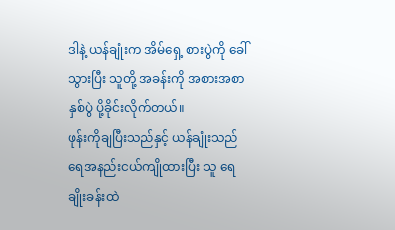ဒါနဲ့ ယန်ချုံးက အိမ်ရှေ့ စားပွဲကို ခေါ်သွားပြီး သူတို့ အခန်းကို အစားအစာနှစ်ပွဲ ပို့ခိုင်းလိုက်တယ်။
ဖုန်းကိုချပြီးသည်နှင့် ယန်ချုံးသည် ရေအနည်းငယ်ကျိုထားပြီး သူ ရေချိုးခန်းထဲ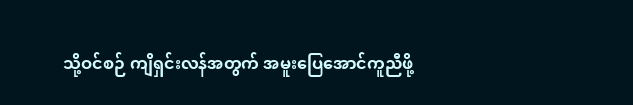သို့ဝင်စဉ် ကျိရှင်းလန်အတွက် အမူးပြေအောင်ကူညီဖို့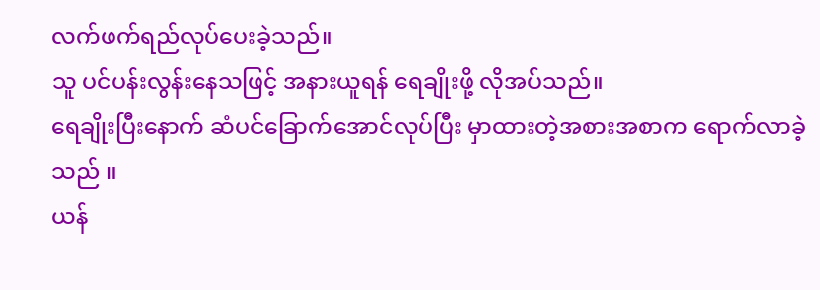လက်ဖက်ရည်လုပ်ပေးခဲ့သည်။
သူ ပင်ပန်းလွန်းနေသဖြင့် အနားယူရန် ရေချိုးဖို့ လိုအပ်သည်။
ရေချိုးပြီးနောက် ဆံပင်ခြောက်အောင်လုပ်ပြီး မှာထားတဲ့အစားအစာက ရောက်လာခဲ့သည် ။
ယန်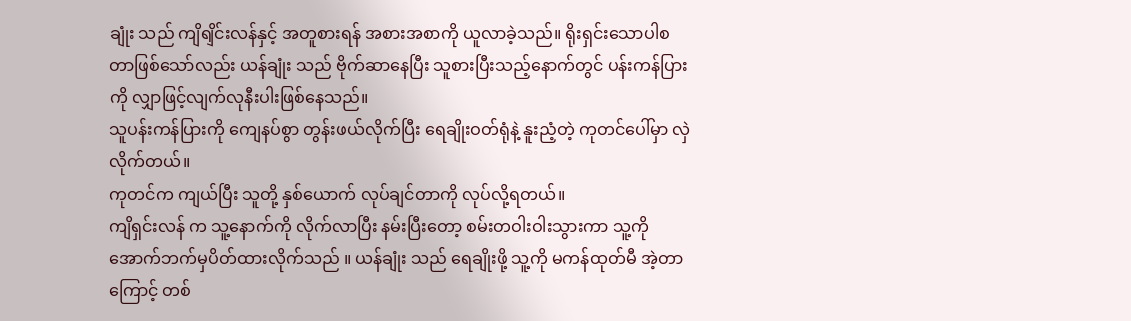ချုံး သည် ကျိရျိင်းလန်နှင့် အတူစားရန် အစားအစာကို ယူလာခဲ့သည်။ ရိုးရှင်းသောပါစတာဖြစ်သော်လည်း ယန်ချုံး သည် ဗိုက်ဆာနေပြီး သူစားပြီးသည့်နောက်တွင် ပန်းကန်ပြားကို လျှာဖြင့်လျက်လုနီးပါးဖြစ်နေသည်။
သူပန်းကန်ပြားကို ကျေနပ်စွာ တွန်းဖယ်လိုက်ပြီး ရေချိုးဝတ်ရုံနဲ့ နူးညံ့တဲ့ ကုတင်ပေါ်မှာ လှဲလိုက်တယ်။
ကုတင်က ကျယ်ပြီး သူတို့ နှစ်ယောက် လုပ်ချင်တာကို လုပ်လို့ရတယ်။
ကျိရှင်းလန် က သူ့နောက်ကို လိုက်လာပြီး နမ်းပြီးတော့ စမ်းတဝါးဝါးသွားကာ သူ့ကို အောက်ဘက်မှပိတ်ထားလိုက်သည် ။ ယန်ချုံး သည် ရေချိုးဖို့ သူ့ကို မကန်ထုတ်မီ အဲ့တာကြောင့် တစ်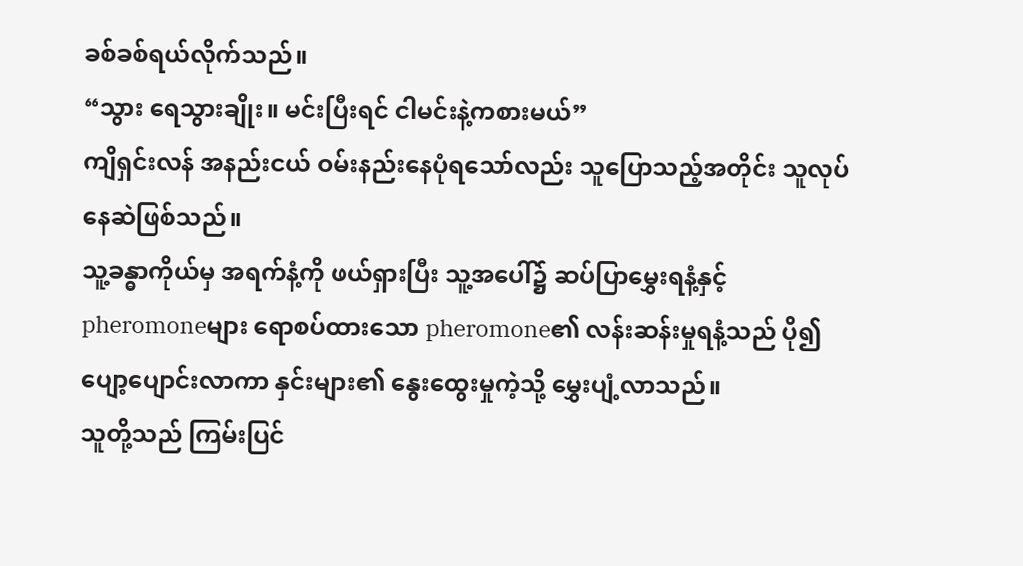ခစ်ခစ်ရယ်လိုက်သည်။
“သွား ရေသွားချိုး။ မင်းပြီးရင် ငါမင်းနဲ့ကစားမယ်”
ကျိရှင်းလန် အနည်းငယ် ဝမ်းနည်းနေပုံရသော်လည်း သူပြောသည့်အတိုင်း သူလုပ်နေဆဲဖြစ်သည်။
သူ့ခန္ဓာကိုယ်မှ အရက်နံ့ကို ဖယ်ရှားပြီး သူ့အပေါ်၌ ဆပ်ပြာမွှေးရနံ့နှင့် pheromoneများ ရောစပ်ထားသော pheromone၏ လန်းဆန်းမှုရနံ့သည် ပို၍ ပျော့ပျောင်းလာကာ နှင်းများ၏ နွေးထွေးမှုကဲ့သို့ မွှေးပျံ့လာသည်။
သူတို့သည် ကြမ်းပြင်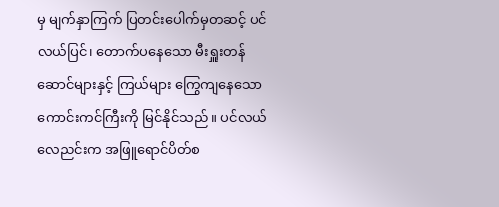မှ မျက်နှာကြက် ပြတင်းပေါက်မှတဆင့် ပင်လယ်ပြင်၊ တောက်ပနေသော မီးရှူးတန်ဆောင်များနှင့် ကြယ်များ ကြွေကျနေသော ကောင်းကင်ကြီးကို မြင်နိုင်သည်။ ပင်လယ်လေညင်းက အဖြူရောင်ပိတ်စ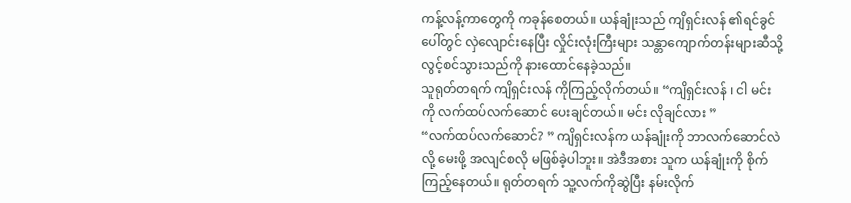ကန့်လန့်ကာတွေကို ကခုန်စေတယ်။ ယန်ချုံးသည် ကျိရှင်းလန် ၏ရင်ခွင်ပေါ်တွင် လှဲလျောင်းနေပြီး လှိုင်းလုံးကြီးများ သန္တာကျောက်တန်းများဆီသို့ လွင့်စင်သွားသည်ကို နားထောင်နေခဲ့သည်။
သူရုတ်တရက် ကျိရှင်းလန် ကိုကြည့်လိုက်တယ်။ “ကျိရှင်းလန် ၊ ငါ မင်းကို လက်ထပ်လက်ဆောင် ပေးချင်တယ်။ မင်း လိုချင်လား ”
“လက်ထပ်လက်ဆောင်? ” ကျိရှင်းလန်က ယန်ချုံးကို ဘာလက်ဆောင်လဲလို့ မေးဖို့ အလျင်စလို မဖြစ်ခဲ့ပါဘူး။ အဲဒီအစား သူက ယန်ချုံးကို စိုက်ကြည့်နေတယ်။ ရုတ်တရက် သူ့လက်ကိုဆွဲပြီး နမ်းလိုက်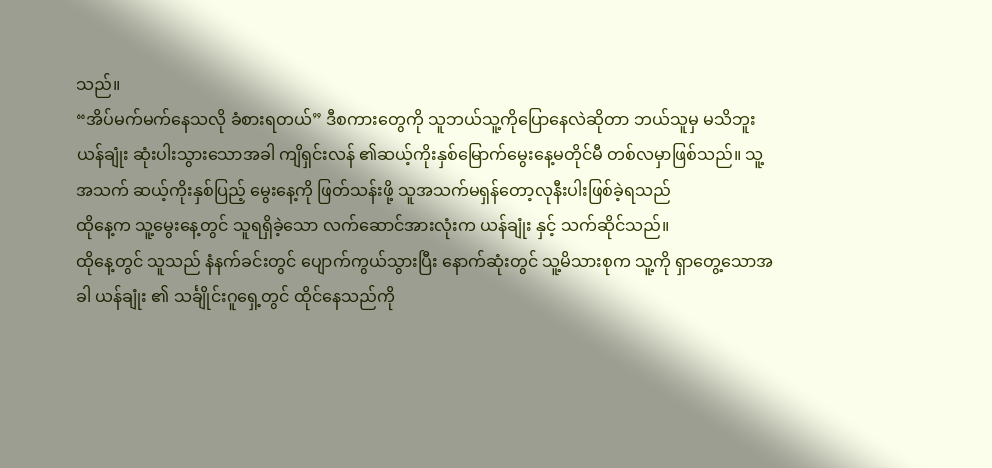သည်။
“အိပ်မက်မက်နေသလို ခံစားရတယ်” ဒီစကားတွေကို သူဘယ်သူ့ကိုပြောနေလဲဆိုတာ ဘယ်သူမှ မသိဘူး
ယန်ချုံး ဆုံးပါးသွားသောအခါ ကျိရှင်းလန် ၏ဆယ့်ကိုးနှစ်မြောက်မွေးနေ့မတိုင်မီ တစ်လမှာဖြစ်သည်။ သူ့အသက် ဆယ့်ကိုးနှစ်ပြည့် မွေးနေ့ကို ဖြတ်သန်းဖို့ သူအသက်မရှန်တော့လုနီးပါးဖြစ်ခဲ့ရသည်
ထိုနေ့က သူ့မွေးနေ့တွင် သူရရှိခဲ့သော လက်ဆောင်အားလုံးက ယန်ချုံး နှင့် သက်ဆိုင်သည်။
ထိုနေ့တွင် သူသည် နံနက်ခင်းတွင် ပျောက်ကွယ်သွားပြီး နောက်ဆုံးတွင် သူ့မိသားစုက သူ့ကို ရှာတွေ့သောအခါ ယန်ချုံး ၏ သင်္ချိုင်းဂူရှေ့တွင် ထိုင်နေသည်ကို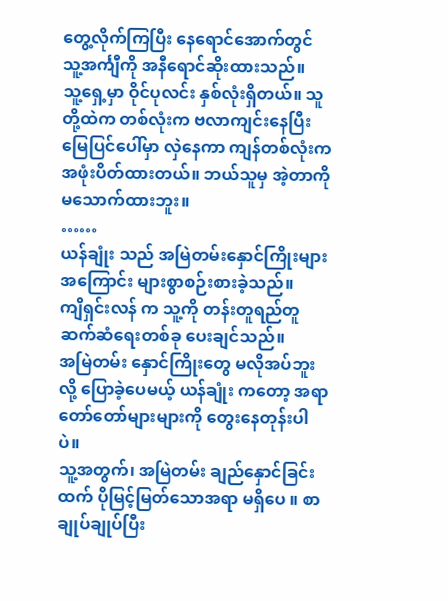တွေ့လိုက်ကြပြီး နေရောင်အောက်တွင် သူ့အင်္ကျီကို အနီရောင်ဆိုးထားသည်။
သူ့ရှေ့မှာ ဝိုင်ပုလင်း နှစ်လုံးရှိတယ်။ သူတို့ထဲက တစ်လုံးက ဗလာကျင်းနေပြီး မြေပြင်ပေါ်မှာ လှဲနေကာ ကျန်တစ်လုံးက အဖုံးပိတ်ထားတယ်။ ဘယ်သူမှ အဲ့တာကိုမသောက်ထားဘူး။
……
ယန်ချုံး သည် အမြဲတမ်းနှောင်ကြိုးများအကြောင်း များစွာစဉ်းစားခဲ့သည်။
ကျိရှင်းလန် က သူ့ကို တန်းတူရည်တူ ဆက်ဆံရေးတစ်ခု ပေးချင်သည်။
အမြဲတမ်း နှောင်ကြိုးတွေ မလိုအပ်ဘူးလို့ ပြောခဲ့ပေမယ့် ယန်ချုံး ကတော့ အရာတော်တော်များများကို တွေးနေတုန်းပါပဲ။
သူ့အတွက်၊ အမြဲတမ်း ချည်နှောင်ခြင်းထက် ပိုမြင့်မြတ်သောအရာ မရှိပေ ။ စာချုပ်ချုပ်ပြီး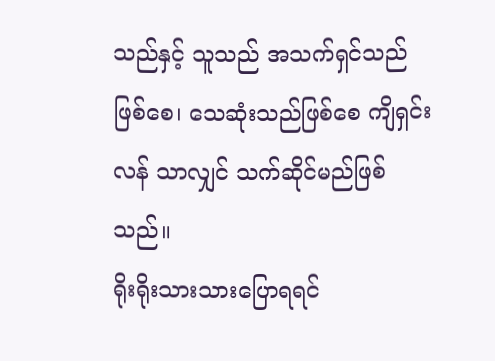သည်နှင့် သူသည် အသက်ရှင်သည်ဖြစ်စေ၊ သေဆုံးသည်ဖြစ်စေ ကျိရှင်းလန် သာလျှင် သက်ဆိုင်မည်ဖြစ်သည်။
ရိုးရိုးသားသားပြောရရင်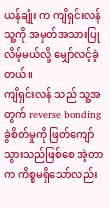ယန်ချုံး က ကျိရှင်းလန် သူ့ကို အမှတ်အသားပြုလိမ့်မယ်လို့ မျှော်လင့်ခဲ့တယ်။
ကျိရှင်းလန် သည် သူ့အတွက် reverse bonding ခွဲစိတ်မှုကို ဖြတ်ကျော်သွားသည်ဖြစ်စေ အဲ့တာက ကိစ္စမရှိသော်လည်း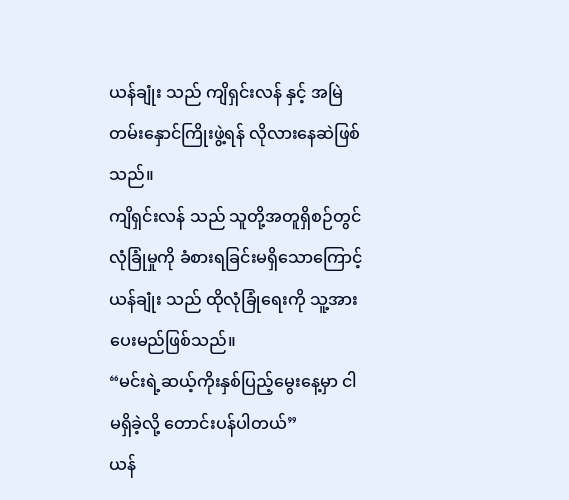ယန်ချုံး သည် ကျိရှင်းလန် နှင့် အမြဲတမ်းနှောင်ကြိုးဖွဲ့ရန် လိုလားနေဆဲဖြစ်သည်။
ကျိရှင်းလန် သည် သူတို့အတူရှိစဉ်တွင် လုံခြုံမှုကို ခံစားရခြင်းမရှိသောကြောင့် ယန်ချုံး သည် ထိုလုံခြုံရေးကို သူ့အား ပေးမည်ဖြစ်သည်။
“မင်းရဲ့ဆယ့်ကိုးနှစ်ပြည့်မွေးနေ့မှာ ငါမရှိခဲ့လို့ တောင်းပန်ပါတယ်”
ယန်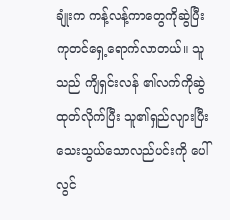ချုံးက ကန့်လန့်ကာတွေကိုဆွဲပြီး ကုတင်ရှေ့ရောက်လာတယ်။ သူသည် ကျိရှင်းလန် ၏လက်ကိုဆွဲထုတ်လိုက်ပြီး သူ၏ရှည်လျားပြီးသေးသွယ်သောလည်ပင်းကို ပေါ်လွင်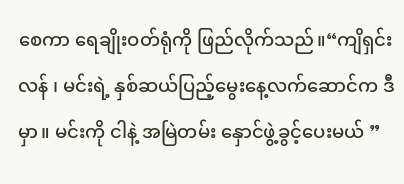စေကာ ရေချိုးဝတ်ရုံကို ဖြည်လိုက်သည်။“ကျိရှင်းလန် ၊ မင်းရဲ့ နှစ်ဆယ်ပြည့်မွေးနေ့လက်ဆောင်က ဒီမှာ။ မင်းကို ငါနဲ့ အမြဲတမ်း နှောင်ဖွဲ့ခွင့်ပေးမယ် ”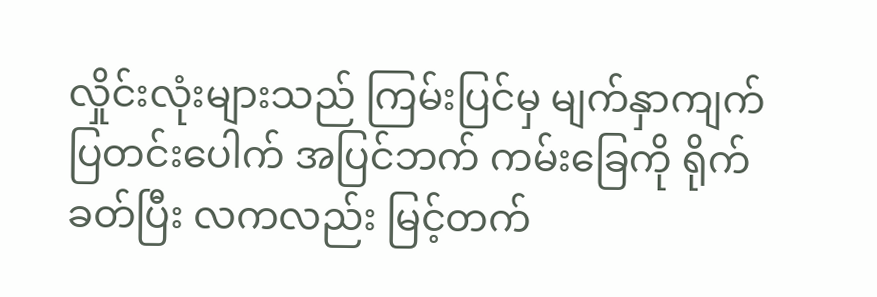လှိုင်းလုံးများသည် ကြမ်းပြင်မှ မျက်နှာကျက် ပြတင်းပေါက် အပြင်ဘက် ကမ်းခြေကို ရိုက်ခတ်ပြီး လကလည်း မြင့်တက်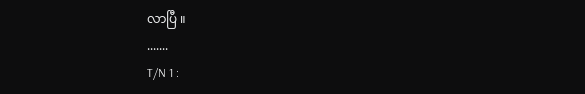လာပြီ ။
.......
T/N 1 :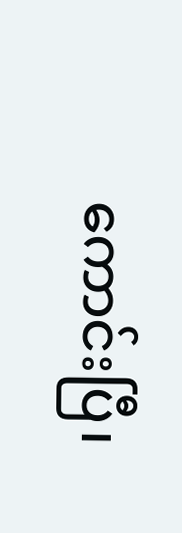ကောင်းပြီ၊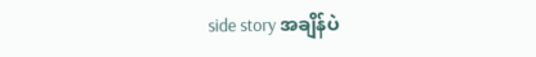side story အချိန်ပဲ